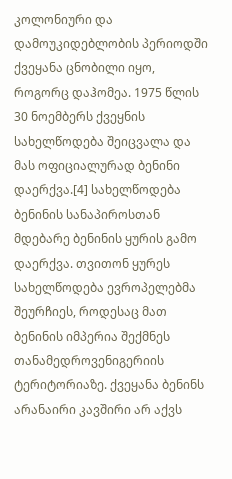კოლონიური და დამოუკიდებლობის პერიოდში ქვეყანა ცნობილი იყო, როგორც დაჰომეა. 1975 წლის 30 ნოემბერს ქვეყნის სახელწოდება შეიცვალა და მას ოფიციალურად ბენინი დაერქვა.[4] სახელწოდება ბენინის სანაპიროსთან მდებარე ბენინის ყურის გამო დაერქვა. თვითონ ყურეს სახელწოდება ევროპელებმა შეურჩიეს, როდესაც მათ ბენინის იმპერია შექმნეს თანამედროვენიგერიის ტერიტორიაზე. ქვეყანა ბენინს არანაირი კავშირი არ აქვს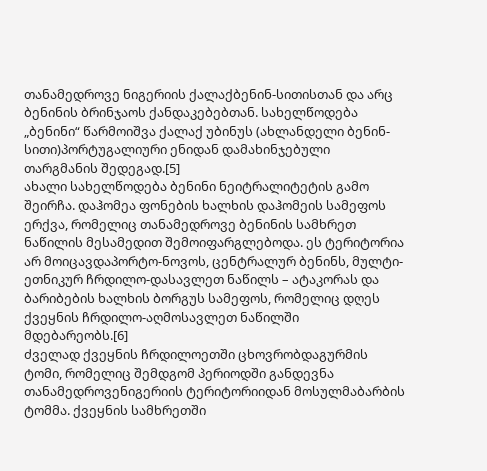თანამედროვე ნიგერიის ქალაქბენინ-სითისთან და არც ბენინის ბრინჯაოს ქანდაკებებთან. სახელწოდება „ბენინი“ წარმოიშვა ქალაქ უბინუს (ახლანდელი ბენინ-სითი)პორტუგალიური ენიდან დამახინჯებული თარგმანის შედეგად.[5]
ახალი სახელწოდება ბენინი ნეიტრალიტეტის გამო შეირჩა. დაჰომეა ფონების ხალხის დაჰომეის სამეფოს ერქვა, რომელიც თანამედროვე ბენინის სამხრეთ ნაწილის მესამედით შემოიფარგლებოდა. ეს ტერიტორია არ მოიცავდაპორტო-ნოვოს, ცენტრალურ ბენინს, მულტი-ეთნიკურ ჩრდილო-დასავლეთ ნაწილს – ატაკორას და ბარიბების ხალხის ბორგუს სამეფოს, რომელიც დღეს ქვეყნის ჩრდილო-აღმოსავლეთ ნაწილში მდებარეობს.[6]
ძველად ქვეყნის ჩრდილოეთში ცხოვრობდაგურმის ტომი, რომელიც შემდგომ პერიოდში განდევნა თანამედროვენიგერიის ტერიტორიიდან მოსულმაბარბის ტომმა. ქვეყნის სამხრეთში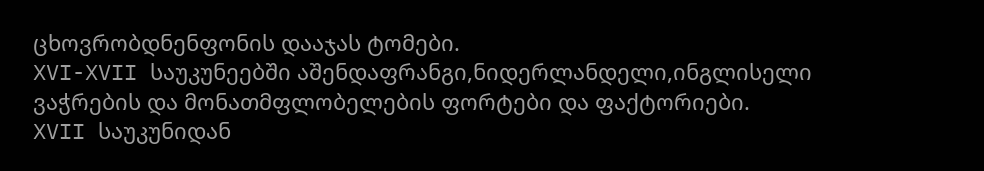ცხოვრობდნენფონის დააჯას ტომები.
XVI-XVII საუკუნეებში აშენდაფრანგი,ნიდერლანდელი,ინგლისელი ვაჭრების და მონათმფლობელების ფორტები და ფაქტორიები.
XVII საუკუნიდან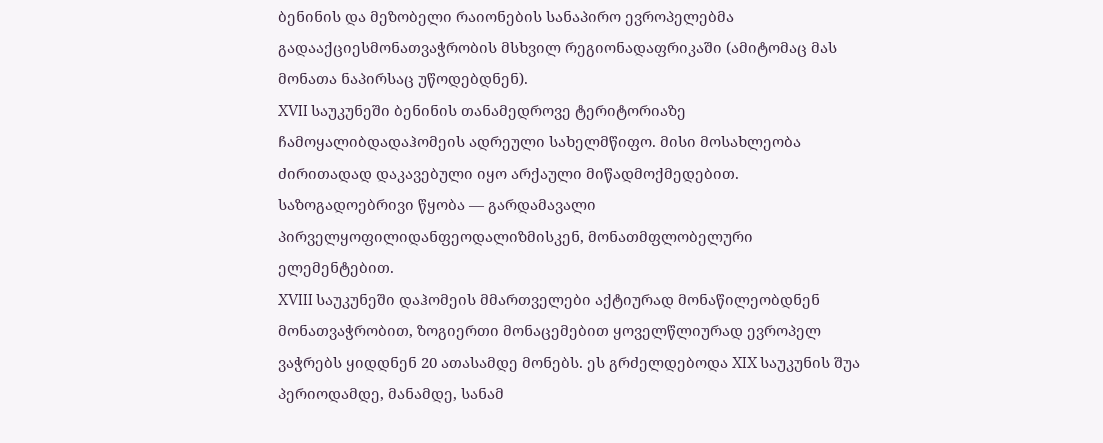ბენინის და მეზობელი რაიონების სანაპირო ევროპელებმა გადააქციესმონათვაჭრობის მსხვილ რეგიონადაფრიკაში (ამიტომაც მას მონათა ნაპირსაც უწოდებდნენ).
XVII საუკუნეში ბენინის თანამედროვე ტერიტორიაზე ჩამოყალიბდადაჰომეის ადრეული სახელმწიფო. მისი მოსახლეობა ძირითადად დაკავებული იყო არქაული მიწადმოქმედებით. საზოგადოებრივი წყობა — გარდამავალი პირველყოფილიდანფეოდალიზმისკენ, მონათმფლობელური ელემენტებით.
XVIII საუკუნეში დაჰომეის მმართველები აქტიურად მონაწილეობდნენ მონათვაჭრობით, ზოგიერთი მონაცემებით ყოველწლიურად ევროპელ ვაჭრებს ყიდდნენ 20 ათასამდე მონებს. ეს გრძელდებოდა XIX საუკუნის შუა პერიოდამდე, მანამდე, სანამ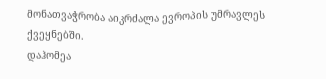მონათვაჭრობა აიკრძალა ევროპის უმრავლეს ქვეყნებში.
დაჰომეა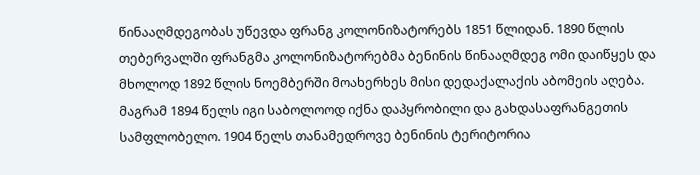წინააღმდეგობას უწევდა ფრანგ კოლონიზატორებს 1851 წლიდან. 1890 წლის თებერვალში ფრანგმა კოლონიზატორებმა ბენინის წინააღმდეგ ომი დაიწყეს და მხოლოდ 1892 წლის ნოემბერში მოახერხეს მისი დედაქალაქის აბომეის აღება. მაგრამ 1894 წელს იგი საბოლოოდ იქნა დაპყრობილი და გახდასაფრანგეთის სამფლობელო. 1904 წელს თანამედროვე ბენინის ტერიტორია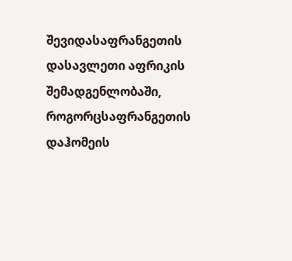შევიდასაფრანგეთის დასავლეთი აფრიკის შემადგენლობაში, როგორცსაფრანგეთის დაჰომეის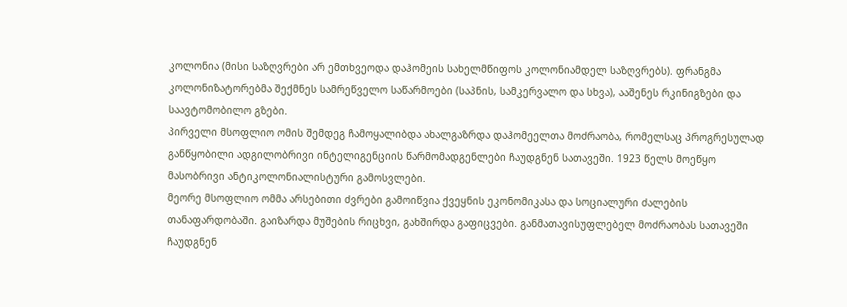კოლონია (მისი საზღვრები არ ემთხვეოდა დაჰომეის სახელმწიფოს კოლონიამდელ საზღვრებს). ფრანგმა კოლონიზატორებმა შექმნეს სამრეწველო საწარმოები (საპნის, სამკერვალო და სხვა), ააშენეს რკინიგზები და საავტომობილო გზები.
პირველი მსოფლიო ომის შემდეგ ჩამოყალიბდა ახალგაზრდა დაჰომეელთა მოძრაობა, რომელსაც პროგრესულად განწყობილი ადგილობრივი ინტელიგენციის წარმომადგენლები ჩაუდგნენ სათავეში. 1923 წელს მოეწყო მასობრივი ანტიკოლონიალისტური გამოსვლები.
მეორე მსოფლიო ომმა არსებითი ძვრები გამოიწვია ქვეყნის ეკონომიკასა და სოციალური ძალების თანაფარდობაში. გაიზარდა მუშების რიცხვი, გახშირდა გაფიცვები. განმათავისუფლებელ მოძრაობას სათავეში ჩაუდგნენ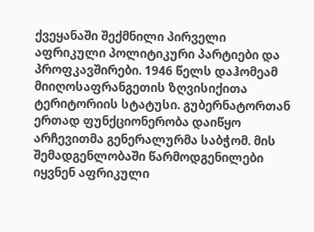ქვეყანაში შექმნილი პირველი აფრიკული პოლიტიკური პარტიები და პროფკავშირები. 1946 წელს დაჰომეამ მიიღოსაფრანგეთის ზღვისიქითა ტერიტორიის სტატუსი. გუბერნატორთან ერთად ფუნქციონერობა დაიწყო არჩევითმა გენერალურმა საბჭომ. მის შემადგენლობაში წარმოდგენილები იყვნენ აფრიკული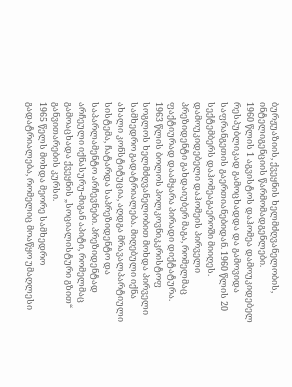ბურჟუაზიის, ქვეყნის ხელმძღვანელობის, ინტელიგენციის წარმომადგენლები.
1960 წლის 1 აგვისტოს დაჰომეა დამოუკიდებელ რესპუბლიკად გამოცხადდა და გამოვიდა საფრანგეთის გაერთიანებიდან. 1960 წლის 20 სექტემბერს დაჰომეაგაეროში მიიღეს. დამოუკიდებელი დაჰომეის პირველი პრეზიდენტი გახდაიუბერ მაგა, რომელმაც ფაქტიურად დაამყარა პირადი დიქტატურა.
1963 წლის ბოლოს პოლკოვნიკკრისტოფ სოგლოს ხელმძღვანელობით მოხდა პირველი სამხედრო გადატრიალება. მიღებული იქნა ახალი კონსტიტუცია, აღდგა მრავალპარტიული სისტემა, ჩატარდა საპრეზიდენტო და საპარლამენტო არჩევნები. პრეზიდენტად არჩეული იქნასურუ-მიგან აპიტი, რომელმაც გამოაცხადა ქვეყნის „სოციალისტური გზით“ განვითარების კურსი.
1965 წელს მოხდა მეორე სამხედრო გადატრიალება, რომელიც მოაწყო უმაღლესი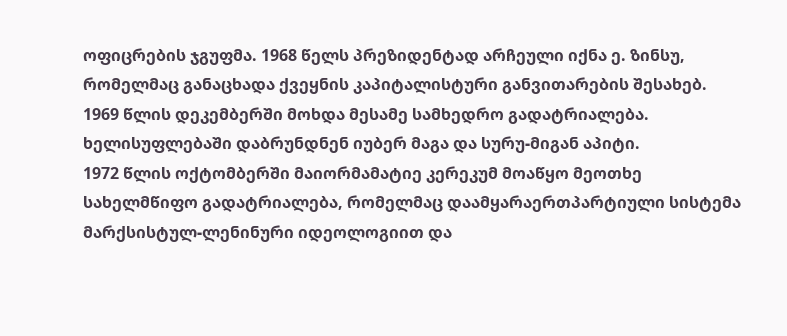ოფიცრების ჯგუფმა. 1968 წელს პრეზიდენტად არჩეული იქნა ე. ზინსუ, რომელმაც განაცხადა ქვეყნის კაპიტალისტური განვითარების შესახებ.
1969 წლის დეკემბერში მოხდა მესამე სამხედრო გადატრიალება. ხელისუფლებაში დაბრუნდნენ იუბერ მაგა და სურუ-მიგან აპიტი.
1972 წლის ოქტომბერში მაიორმამატიე კერეკუმ მოაწყო მეოთხე სახელმწიფო გადატრიალება, რომელმაც დაამყარაერთპარტიული სისტემა მარქსისტულ-ლენინური იდეოლოგიით და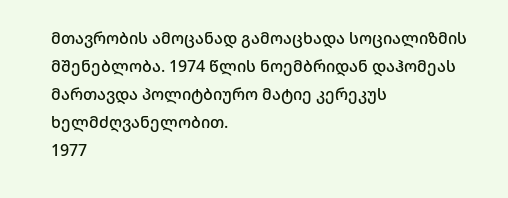მთავრობის ამოცანად გამოაცხადა სოციალიზმის მშენებლობა. 1974 წლის ნოემბრიდან დაჰომეას მართავდა პოლიტბიურო მატიე კერეკუს ხელმძღვანელობით.
1977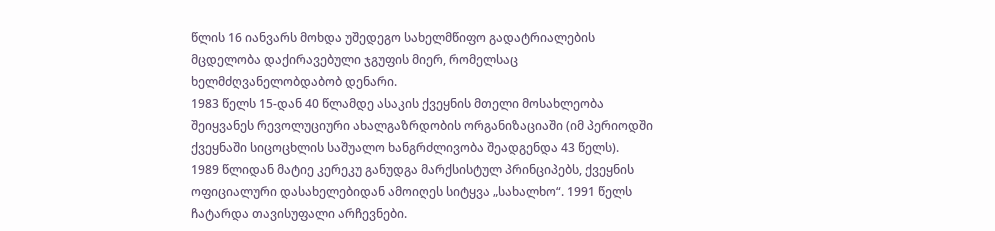წლის 16 იანვარს მოხდა უშედეგო სახელმწიფო გადატრიალების მცდელობა დაქირავებული ჯგუფის მიერ, რომელსაც ხელმძღვანელობდაბობ დენარი.
1983 წელს 15-დან 40 წლამდე ასაკის ქვეყნის მთელი მოსახლეობა შეიყვანეს რევოლუციური ახალგაზრდობის ორგანიზაციაში (იმ პერიოდში ქვეყნაში სიცოცხლის საშუალო ხანგრძლივობა შეადგენდა 43 წელს).
1989 წლიდან მატიე კერეკუ განუდგა მარქსისტულ პრინციპებს, ქვეყნის ოფიციალური დასახელებიდან ამოიღეს სიტყვა „სახალხო“. 1991 წელს ჩატარდა თავისუფალი არჩევნები.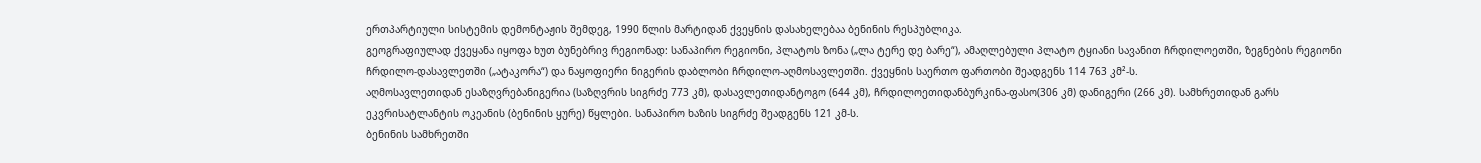ერთპარტიული სისტემის დემონტაჟის შემდეგ, 1990 წლის მარტიდან ქვეყნის დასახელებაა ბენინის რესპუბლიკა.
გეოგრაფიულად ქვეყანა იყოფა ხუთ ბუნებრივ რეგიონად: სანაპირო რეგიონი, პლატოს ზონა („ლა ტერე დე ბარე“), ამაღლებული პლატო ტყიანი სავანით ჩრდილოეთში, ზეგნების რეგიონი ჩრდილო-დასავლეთში („ატაკორა“) და ნაყოფიერი ნიგერის დაბლობი ჩრდილო-აღმოსავლეთში. ქვეყნის საერთო ფართობი შეადგენს 114 763 კმ²-ს.
აღმოსავლეთიდან ესაზღვრებანიგერია (საზღვრის სიგრძე 773 კმ), დასავლეთიდანტოგო (644 კმ), ჩრდილოეთიდანბურკინა-ფასო(306 კმ) დანიგერი (266 კმ). სამხრეთიდან გარს ეკვრისატლანტის ოკეანის (ბენინის ყურე) წყლები. სანაპირო ხაზის სიგრძე შეადგენს 121 კმ-ს.
ბენინის სამხრეთში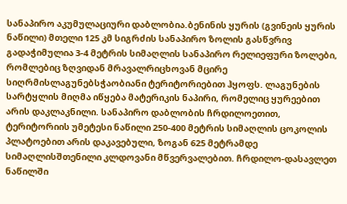სანაპირო აკუმულაციური დაბლობია.ბენინის ყურის (გვინეის ყურის ნაწილი) მთელი 125 კმ სიგრძის სანაპირო ზოლის გასწვრივ გადაჭიმულია 3-4 მეტრის სიმაღლის სანაპირო რელიეფური ზოლები, რომლებიც ზღვიდან მრავალრიცხოვან მცირე სიღრმისლაგუნებსჭაობიანი ტერიტორიებით ჰყოფს. ლაგუნების სარტყლის მიღმა იწყება მატერიკის ნაპირი, რომელიც ყურეებით არის დაკლაკნილი. სანაპირო დაბლობის ჩრდილოეთით, ტერიტორიის უმეტესი ნაწილი 250-400 მეტრის სიმაღლის ცოკოლის პლატოებით არის დაკავებული, ზოგან 625 მეტრამდე სიმაღლისშთენილი კლდოვანი მწვერვალებით. ჩრდილო-დასავლეთ ნაწილში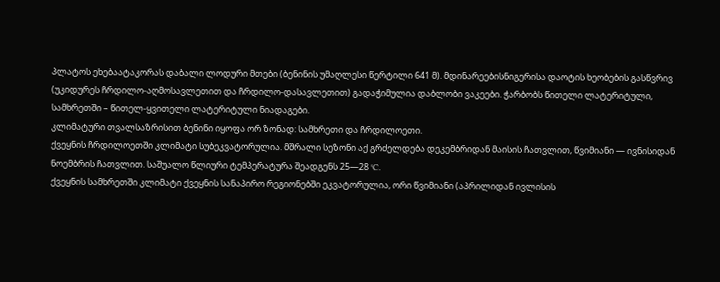პლატოს ეხებაატაკორას დაბალი ლოდური მთები (ბენინის უმაღლესი წერტილი 641 მ). მდინარეებისნიგერისა დაოტის ხეობების გასწვრივ (უკიდურეს ჩრდილო-აღმოსავლეთით და ჩრდილო-დასავლეთით) გადაჭიმულია დაბლობი ვაკეები. ჭარბობს წითელი ლატერიტული, სამხრეთში – წითელ-ყვითელი ლატერიტული ნიადაგები.
კლიმატური თვალსაზრისით ბენინი იყოფა ორ ზონად: სამხრეთი და ჩრდილოეთი.
ქვეყნის ჩრდილოეთში კლიმატი სუბეკვატორულია. მშრალი სეზონი აქ გრძელდება დეკემბრიდან მაისის ჩათვლით, წვიმიანი — ივნისიდან ნოემბრის ჩათვლით. საშუალო წლიური ტემპერატურა შეადგენს 25—28 °C.
ქვეყნის სამხრეთში კლიმატი ქვეყნის სანაპირო რეგიონებში ეკვატორულია, ორი წვიმიანი (აპრილიდან ივლისის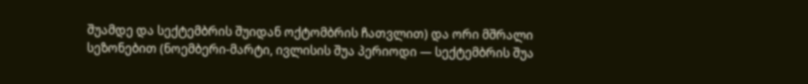შუამდე და სექტემბრის შუიდან ოქტომბრის ჩათვლით) და ორი მშრალი სეზონებით (ნოემბერი-მარტი, ივლისის შუა პერიოდი — სექტემბრის შუა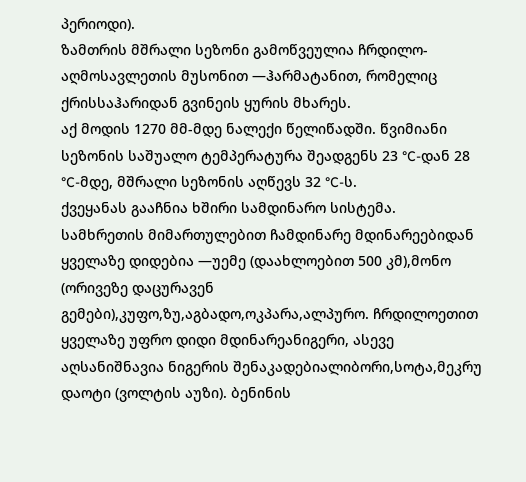პერიოდი).
ზამთრის მშრალი სეზონი გამოწვეულია ჩრდილო-აღმოსავლეთის მუსონით —ჰარმატანით, რომელიც ქრისსაჰარიდან გვინეის ყურის მხარეს.
აქ მოდის 1270 მმ-მდე ნალექი წელიწადში. წვიმიანი სეზონის საშუალო ტემპერატურა შეადგენს 23 °C-დან 28 °C-მდე, მშრალი სეზონის აღწევს 32 °C-ს.
ქვეყანას გააჩნია ხშირი სამდინარო სისტემა. სამხრეთის მიმართულებით ჩამდინარე მდინარეებიდან ყველაზე დიდებია —უემე (დაახლოებით 500 კმ),მონო (ორივეზე დაცურავენ გემები),კუფო,ზუ,აგბადო,ოკპარა,ალპურო. ჩრდილოეთით ყველაზე უფრო დიდი მდინარეანიგერი, ასევე აღსანიშნავია ნიგერის შენაკადებიალიბორი,სოტა,მეკრუ დაოტი (ვოლტის აუზი). ბენინის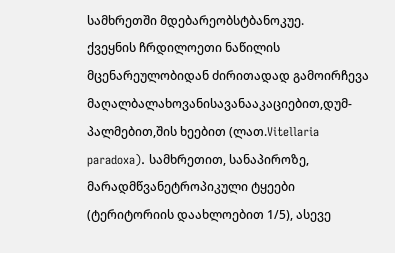სამხრეთში მდებარეობსტბანოკუე.
ქვეყნის ჩრდილოეთი ნაწილის მცენარეულობიდან ძირითადად გამოირჩევა მაღალბალახოვანისავანააკაციებით,დუმ-პალმებით,შის ხეებით (ლათ.Vitellaria paradoxa). სამხრეთით, სანაპიროზე, მარადმწვანეტროპიკული ტყეები (ტერიტორიის დაახლოებით 1/5), ასევე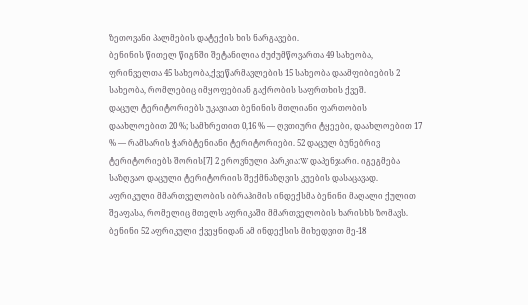ზეთოვანი პალმების დატექის ხის ნარგავები.
ბენინის წითელ წიგნში შეტანილია ძუძუმწოვართა 49 სახეობა, ფრინველთა 45 სახეობა,ქვეწარმავლების 15 სახეობა დაამფიბიების 2 სახეობა, რომლებიც იმყოფებიან გაქრობის საფრთხის ქვეშ.
დაცულ ტერიტორიებს უკავიათ ბენინის მთლიანი ფართობის დაახლოებით 20 %; სამხრეთით 0,16 % — ღვთიური ტყეები, დაახლოებით 17 % — რამსარის ჭარბტენიანი ტერიტორიები. 52 დაცულ ბუნებრივ ტერიტორიებს შორის[7] 2 ეროვნული პარკია:W დაპენჯარი. იგეგმება საზღვაო დაცული ტერიტორიის შექმნაზღვის კუების დასაცავად.
აფრიკული მმართველობის იბრაჰიმის ინდექსმა ბენინი მაღალი ქულით შეაფასა, რომელიც მთელს აფრიკაში მმართველობის ხარისხს ზომავს. ბენინი 52 აფრიკული ქვეყნიდან ამ ინდექსის მიხედვით მე-18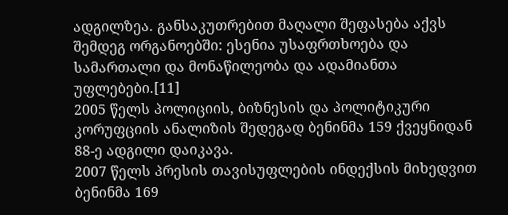ადგილზეა. განსაკუთრებით მაღალი შეფასება აქვს შემდეგ ორგანოებში: ესენია უსაფრთხოება და სამართალი და მონაწილეობა და ადამიანთა უფლებები.[11]
2005 წელს პოლიციის, ბიზნესის და პოლიტიკური კორუფციის ანალიზის შედეგად ბენინმა 159 ქვეყნიდან 88-ე ადგილი დაიკავა.
2007 წელს პრესის თავისუფლების ინდექსის მიხედვით ბენინმა 169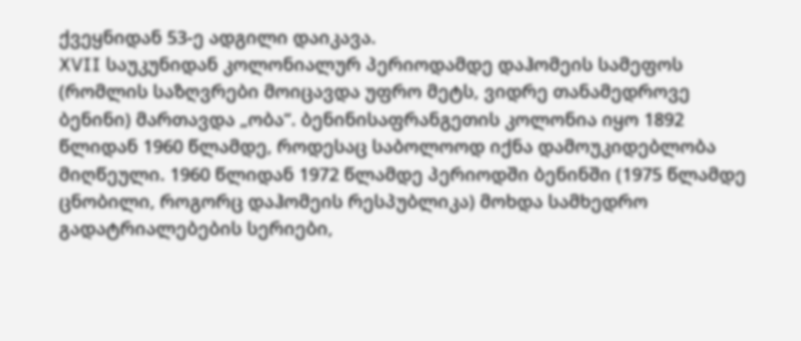ქვეყნიდან 53-ე ადგილი დაიკავა.
XVII საუკუნიდან კოლონიალურ პერიოდამდე დაჰომეის სამეფოს (რომლის საზღვრები მოიცავდა უფრო მეტს, ვიდრე თანამედროვე ბენინი) მართავდა „ობა“. ბენინისაფრანგეთის კოლონია იყო 1892 წლიდან 1960 წლამდე, როდესაც საბოლოოდ იქნა დამოუკიდებლობა მიღწეული. 1960 წლიდან 1972 წლამდე პერიოდში ბენინში (1975 წლამდე ცნობილი, როგორც დაჰომეის რესპუბლიკა) მოხდა სამხედრო გადატრიალებების სერიები,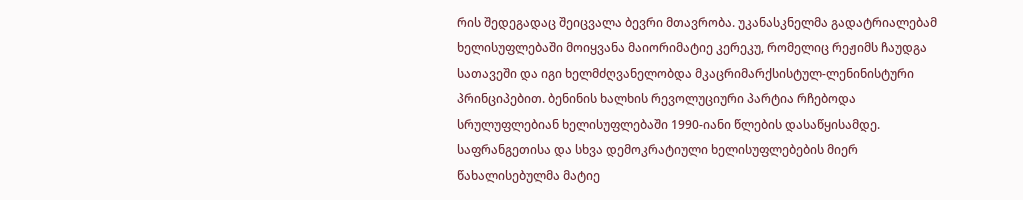რის შედეგადაც შეიცვალა ბევრი მთავრობა. უკანასკნელმა გადატრიალებამ ხელისუფლებაში მოიყვანა მაიორიმატიე კერეკუ, რომელიც რეჟიმს ჩაუდგა სათავეში და იგი ხელმძღვანელობდა მკაცრიმარქსისტულ-ლენინისტური პრინციპებით. ბენინის ხალხის რევოლუციური პარტია რჩებოდა სრულუფლებიან ხელისუფლებაში 1990-იანი წლების დასაწყისამდე. საფრანგეთისა და სხვა დემოკრატიული ხელისუფლებების მიერ წახალისებულმა მატიე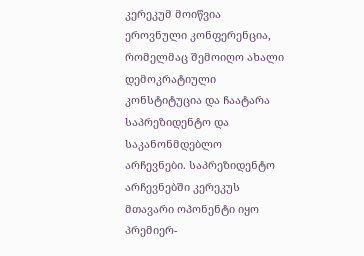კერეკუმ მოიწვია ეროვნული კონფერენცია, რომელმაც შემოიღო ახალი დემოკრატიული კონსტიტუცია და ჩაატარა საპრეზიდენტო და საკანონმდებლო არჩევნები. საპრეზიდენტო არჩევნებში კერეკუს მთავარი ოპონენტი იყო პრემიერ-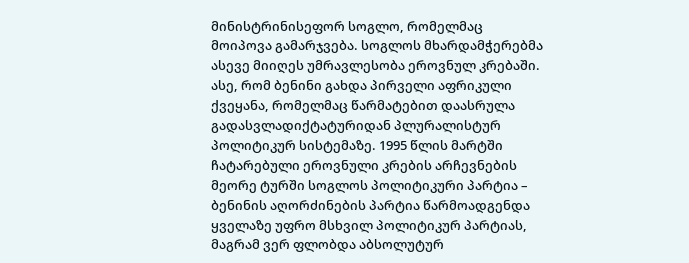მინისტრინისეფორ სოგლო, რომელმაც მოიპოვა გამარჯვება. სოგლოს მხარდამჭერებმა ასევე მიიღეს უმრავლესობა ეროვნულ კრებაში.
ასე, რომ ბენინი გახდა პირველი აფრიკული ქვეყანა, რომელმაც წარმატებით დაასრულა გადასვლადიქტატურიდან პლურალისტურ პოლიტიკურ სისტემაზე. 1995 წლის მარტში ჩატარებული ეროვნული კრების არჩევნების მეორე ტურში სოგლოს პოლიტიკური პარტია – ბენინის აღორძინების პარტია წარმოადგენდა ყველაზე უფრო მსხვილ პოლიტიკურ პარტიას, მაგრამ ვერ ფლობდა აბსოლუტურ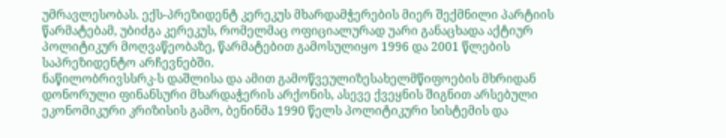უმრავლესობას. ექს-პრეზიდენტ კერეკუს მხარდამჭერების მიერ შექმნილი პარტიის წარმატებამ, უბიძგა კერეკუს, რომელმაც ოფიციალურად უარი განაცხადა აქტიურ პოლიტიკურ მოღვაწეობაზე, წარმატებით გამოსულიყო 1996 და 2001 წლების საპრეზიდენტო არჩევნებში.
ნაწილობრივსსრკ-ს დაშლისა და ამით გამოწვეულიზესახელმწიფოების მხრიდან დონორული ფინანსური მხარდაჭერის არქონის, ასევე ქვეყნის შიგნით არსებული ეკონომიკური კრიზისის გამო, ბენინმა 1990 წელს პოლიტიკური სისტემის და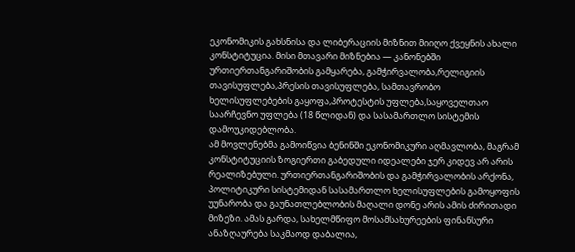ეკონომიკის გახსნისა და ლიბერაციის მიზნით მიიღო ქვეყნის ახალი კონსტიტუცია. მისი მთავარი მიზნებია — კანონებში ურთიერთანგარიშობის გამყარება, გამჭირვალობა,რელიგიის თავისუფლება,პრესის თავისუფლება, სამთავრობო ხელისუფლებების გაყოფა,პროტესტის უფლება,საყოველთაო საარჩევნო უფლება (18 წლიდან) და სასამართლო სისტემის დამოუკიდებლობა.
ამ მოვლენებმა გამოიწვია ბენინში ეკონომიკური აღმავლობა, მაგრამ კონსტიტუციის ზოგიერთი გაბედული იდეალები ჯერ კიდევ არ არის რეალიზებული. ურთიერთანგარიშობის და გამჭირვალობის არქონა, პოლიტიკური სისტემიდან სასამართლო ხელისუფლების გამოყოფის უუნარობა და გაუნათლებლობის მაღალი დონე არის ამის ძირითადი მიზეზი. ამას გარდა, სახელმწიფო მოსამსახურეების ფინანსური ანაზღაურება საკმაოდ დაბალია,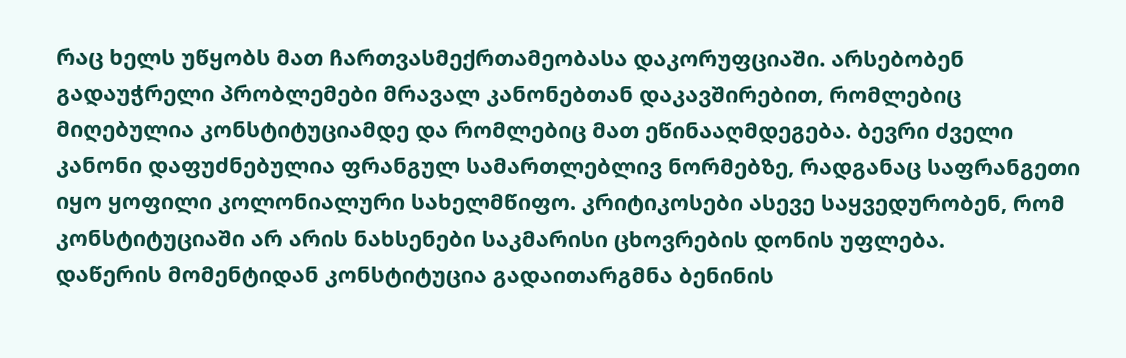რაც ხელს უწყობს მათ ჩართვასმექრთამეობასა დაკორუფციაში. არსებობენ გადაუჭრელი პრობლემები მრავალ კანონებთან დაკავშირებით, რომლებიც მიღებულია კონსტიტუციამდე და რომლებიც მათ ეწინააღმდეგება. ბევრი ძველი კანონი დაფუძნებულია ფრანგულ სამართლებლივ ნორმებზე, რადგანაც საფრანგეთი იყო ყოფილი კოლონიალური სახელმწიფო. კრიტიკოსები ასევე საყვედურობენ, რომ კონსტიტუციაში არ არის ნახსენები საკმარისი ცხოვრების დონის უფლება.
დაწერის მომენტიდან კონსტიტუცია გადაითარგმნა ბენინის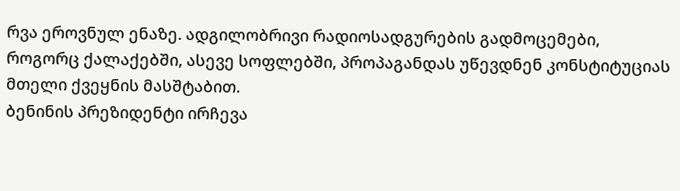რვა ეროვნულ ენაზე. ადგილობრივი რადიოსადგურების გადმოცემები, როგორც ქალაქებში, ასევე სოფლებში, პროპაგანდას უწევდნენ კონსტიტუციას მთელი ქვეყნის მასშტაბით.
ბენინის პრეზიდენტი ირჩევა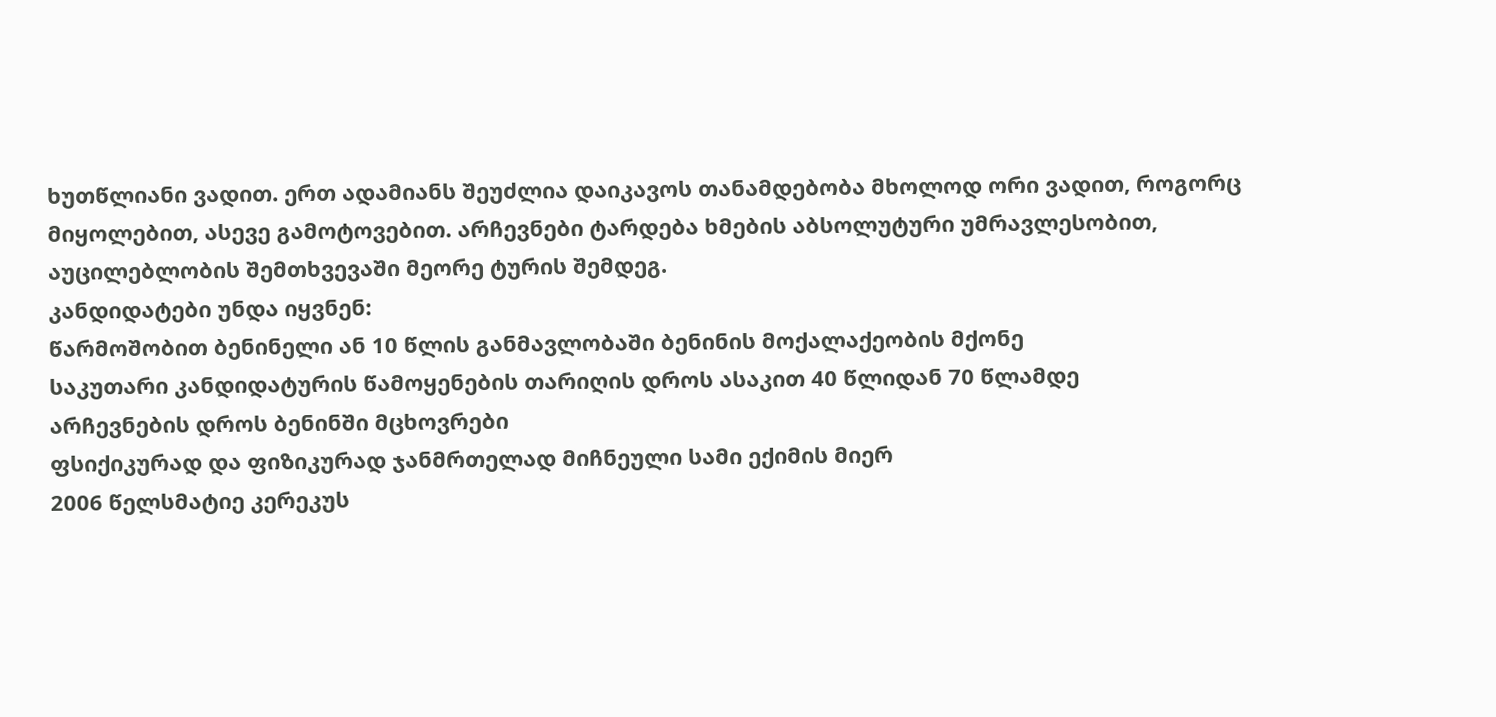ხუთწლიანი ვადით. ერთ ადამიანს შეუძლია დაიკავოს თანამდებობა მხოლოდ ორი ვადით, როგორც მიყოლებით, ასევე გამოტოვებით. არჩევნები ტარდება ხმების აბსოლუტური უმრავლესობით, აუცილებლობის შემთხვევაში მეორე ტურის შემდეგ.
კანდიდატები უნდა იყვნენ:
წარმოშობით ბენინელი ან 10 წლის განმავლობაში ბენინის მოქალაქეობის მქონე
საკუთარი კანდიდატურის წამოყენების თარიღის დროს ასაკით 40 წლიდან 70 წლამდე
არჩევნების დროს ბენინში მცხოვრები
ფსიქიკურად და ფიზიკურად ჯანმრთელად მიჩნეული სამი ექიმის მიერ
2006 წელსმატიე კერეკუს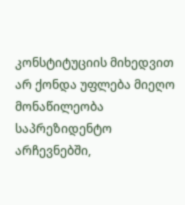კონსტიტუციის მიხედვით არ ქონდა უფლება მიეღო მონაწილეობა საპრეზიდენტო არჩევნებში,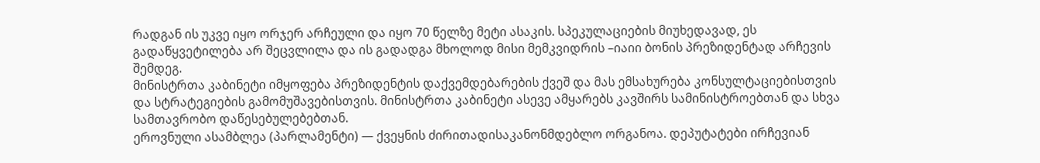რადგან ის უკვე იყო ორჯერ არჩეული და იყო 70 წელზე მეტი ასაკის. სპეკულაციების მიუხედავად, ეს გადაწყვეტილება არ შეცვლილა და ის გადადგა მხოლოდ მისი მემკვიდრის –იაიი ბონის პრეზიდენტად არჩევის შემდეგ.
მინისტრთა კაბინეტი იმყოფება პრეზიდენტის დაქვემდებარების ქვეშ და მას ემსახურება კონსულტაციებისთვის და სტრატეგიების გამომუშავებისთვის. მინისტრთა კაბინეტი ასევე ამყარებს კავშირს სამინისტროებთან და სხვა სამთავრობო დაწესებულებებთან.
ეროვნული ასამბლეა (პარლამენტი) — ქვეყნის ძირითადისაკანონმდებლო ორგანოა. დეპუტატები ირჩევიან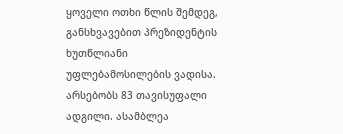ყოველი ოთხი წლის შემდეგ, განსხვავებით პრეზიდენტის ხუთწლიანი უფლებამოსილების ვადისა. არსებობს 83 თავისუფალი ადგილი. ასამბლეა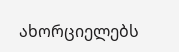ახორციელებს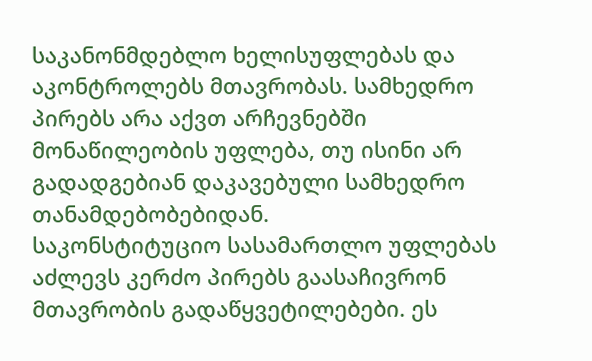საკანონმდებლო ხელისუფლებას და აკონტროლებს მთავრობას. სამხედრო პირებს არა აქვთ არჩევნებში მონაწილეობის უფლება, თუ ისინი არ გადადგებიან დაკავებული სამხედრო თანამდებობებიდან.
საკონსტიტუციო სასამართლო უფლებას აძლევს კერძო პირებს გაასაჩივრონ მთავრობის გადაწყვეტილებები. ეს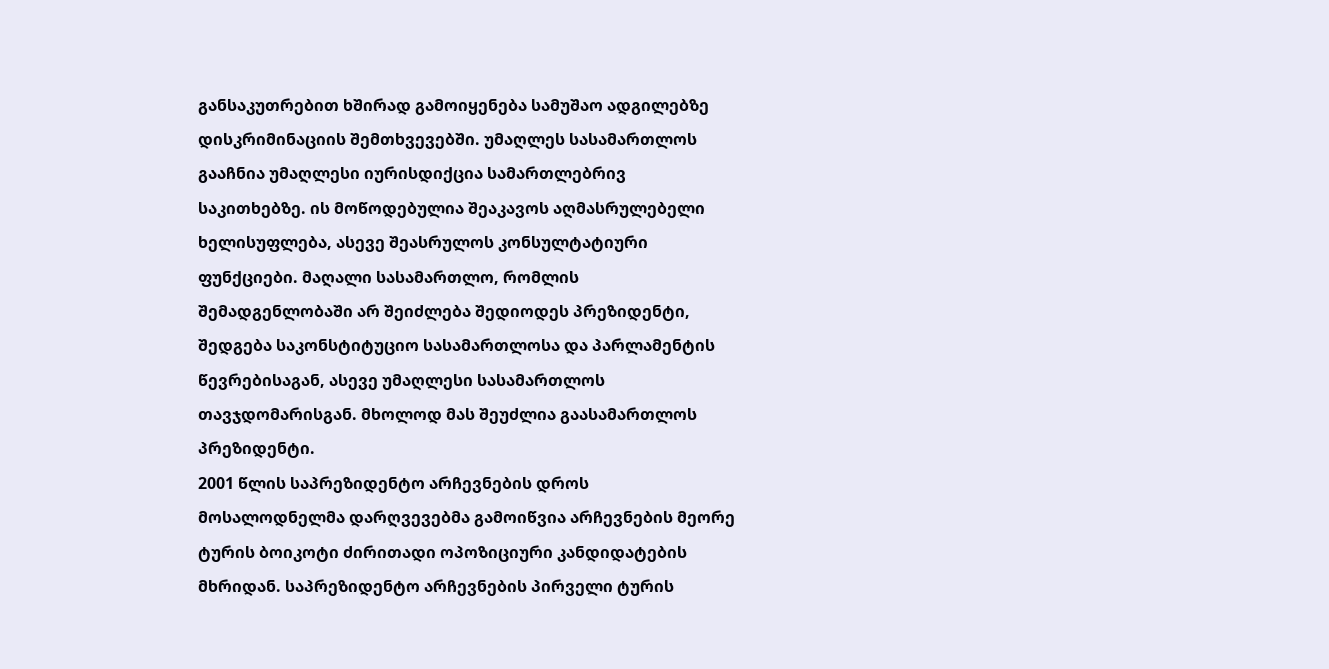განსაკუთრებით ხშირად გამოიყენება სამუშაო ადგილებზე დისკრიმინაციის შემთხვევებში. უმაღლეს სასამართლოს გააჩნია უმაღლესი იურისდიქცია სამართლებრივ საკითხებზე. ის მოწოდებულია შეაკავოს აღმასრულებელი ხელისუფლება, ასევე შეასრულოს კონსულტატიური ფუნქციები. მაღალი სასამართლო, რომლის შემადგენლობაში არ შეიძლება შედიოდეს პრეზიდენტი, შედგება საკონსტიტუციო სასამართლოსა და პარლამენტის წევრებისაგან, ასევე უმაღლესი სასამართლოს თავჯდომარისგან. მხოლოდ მას შეუძლია გაასამართლოს პრეზიდენტი.
2001 წლის საპრეზიდენტო არჩევნების დროს მოსალოდნელმა დარღვევებმა გამოიწვია არჩევნების მეორე ტურის ბოიკოტი ძირითადი ოპოზიციური კანდიდატების მხრიდან. საპრეზიდენტო არჩევნების პირველი ტურის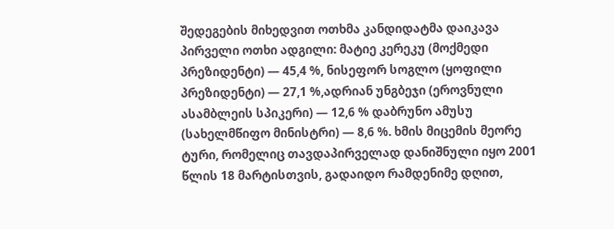შედეგების მიხედვით ოთხმა კანდიდატმა დაიკავა პირველი ოთხი ადგილი: მატიე კერეკუ (მოქმედი პრეზიდენტი) — 45,4 %, ნისეფორ სოგლო (ყოფილი პრეზიდენტი) — 27,1 %,ადრიან უნგბეჯი (ეროვნული ასამბლეის სპიკერი) — 12,6 % დაბრუნო ამუსუ (სახელმწიფო მინისტრი) — 8,6 %. ხმის მიცემის მეორე ტური, რომელიც თავდაპირველად დანიშნული იყო 2001 წლის 18 მარტისთვის, გადაიდო რამდენიმე დღით,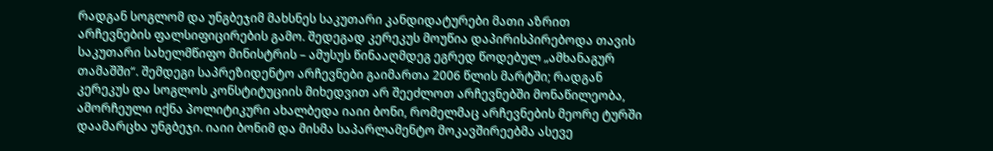რადგან სოგლომ და უნგბეჯიმ მახსნეს საკუთარი კანდიდატურები მათი აზრით არჩევნების ფალსიფიცირების გამო. შედეგად კერეკუს მოუწია დაპირისპირებოდა თავის საკუთარი სახელმწიფო მინისტრის – ამუსუს წინააღმდეგ ეგრედ წოდებულ „ამხანაგურ თამაშში“. შემდეგი საპრეზიდენტო არჩევნები გაიმართა 2006 წლის მარტში; რადგან კერეკუს და სოგლოს კონსტიტუციის მიხედვით არ შეეძლოთ არჩევნებში მონაწილეობა, ამორჩეული იქნა პოლიტიკური ახალბედა იაიი ბონი, რომელმაც არჩევნების მეორე ტურში დაამარცხა უნგბეჯი. იაიი ბონიმ და მისმა საპარლამენტო მოკავშირეებმა ასევე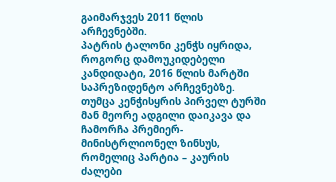გაიმარჯვეს 2011 წლის არჩევნებში.
პატრის ტალონი კენჭს იყრიდა, როგორც დამოუკიდებელი კანდიდატი, 2016 წლის მარტში საპრეზიდენტო არჩევნებზე. თუმცა კენჭისყრის პირველ ტურში მან მეორე ადგილი დაიკავა და ჩამორჩა პრემიერ-მინისტრლიონელ ზინსუს, რომელიც პარტია – კაურის ძალები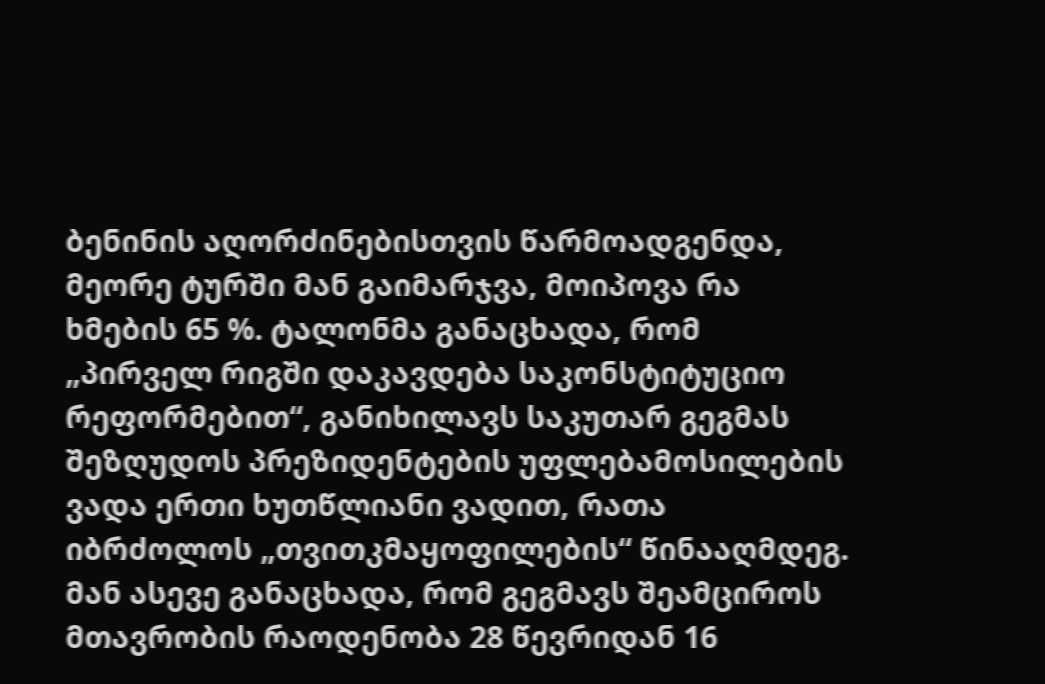ბენინის აღორძინებისთვის წარმოადგენდა, მეორე ტურში მან გაიმარჯვა, მოიპოვა რა ხმების 65 %. ტალონმა განაცხადა, რომ „პირველ რიგში დაკავდება საკონსტიტუციო რეფორმებით“, განიხილავს საკუთარ გეგმას შეზღუდოს პრეზიდენტების უფლებამოსილების ვადა ერთი ხუთწლიანი ვადით, რათა იბრძოლოს „თვითკმაყოფილების“ წინააღმდეგ. მან ასევე განაცხადა, რომ გეგმავს შეამციროს მთავრობის რაოდენობა 28 წევრიდან 16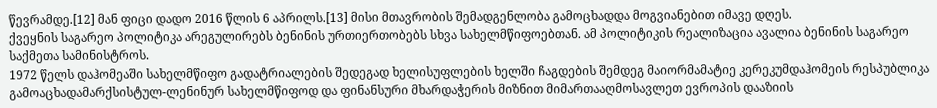წევრამდე.[12] მან ფიცი დადო 2016 წლის 6 აპრილს.[13] მისი მთავრობის შემადგენლობა გამოცხადდა მოგვიანებით იმავე დღეს.
ქვეყნის საგარეო პოლიტიკა არეგულირებს ბენინის ურთიერთობებს სხვა სახელმწიფოებთან. ამ პოლიტიკის რეალიზაცია ავალია ბენინის საგარეო საქმეთა სამინისტროს.
1972 წელს დაჰომეაში სახელმწიფო გადატრიალების შედეგად ხელისუფლების ხელში ჩაგდების შემდეგ მაიორმამატიე კერეკუმდაჰომეის რესპუბლიკა გამოაცხადამარქსისტულ-ლენინურ სახელმწიფოდ და ფინანსური მხარდაჭერის მიზნით მიმართააღმოსავლეთ ევროპის დააზიის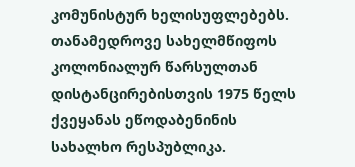კომუნისტურ ხელისუფლებებს. თანამედროვე სახელმწიფოს კოლონიალურ წარსულთან დისტანცირებისთვის 1975 წელს ქვეყანას ეწოდაბენინის სახალხო რესპუბლიკა.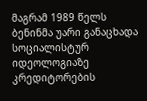მაგრამ 1989 წელს ბენინმა უარი განაცხადა სოციალისტურ იდეოლოგიაზე კრედიტორების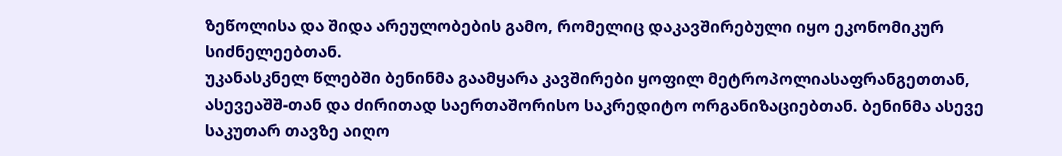ზეწოლისა და შიდა არეულობების გამო, რომელიც დაკავშირებული იყო ეკონომიკურ სიძნელეებთან.
უკანასკნელ წლებში ბენინმა გაამყარა კავშირები ყოფილ მეტროპოლიასაფრანგეთთან, ასევეაშშ-თან და ძირითად საერთაშორისო საკრედიტო ორგანიზაციებთან. ბენინმა ასევე საკუთარ თავზე აიღო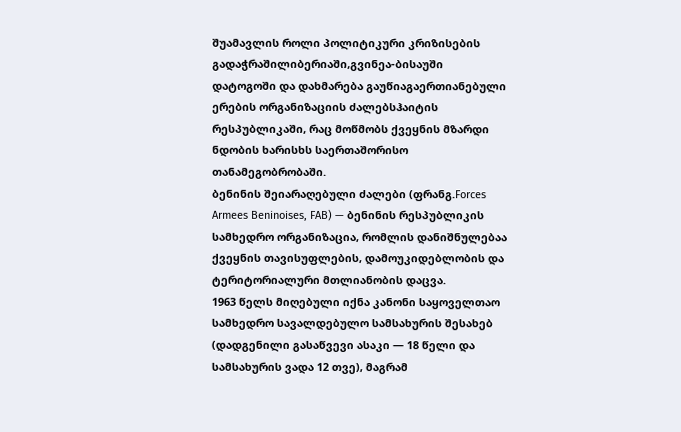შუამავლის როლი პოლიტიკური კრიზისების გადაჭრაშილიბერიაში,გვინეა-ბისაუში დატოგოში და დახმარება გაუწიაგაერთიანებული ერების ორგანიზაციის ძალებსჰაიტის რესპუბლიკაში, რაც მოწმობს ქვეყნის მზარდი ნდობის ხარისხს საერთაშორისო თანამეგობრობაში.
ბენინის შეიარაღებული ძალები (ფრანგ.Forces Armees Beninoises, FAB) — ბენინის რესპუბლიკის სამხედრო ორგანიზაცია, რომლის დანიშნულებაა ქვეყნის თავისუფლების, დამოუკიდებლობის და ტერიტორიალური მთლიანობის დაცვა.
1963 წელს მიღებული იქნა კანონი საყოველთაო სამხედრო სავალდებულო სამსახურის შესახებ (დადგენილი გასაწვევი ასაკი — 18 წელი და სამსახურის ვადა 12 თვე), მაგრამ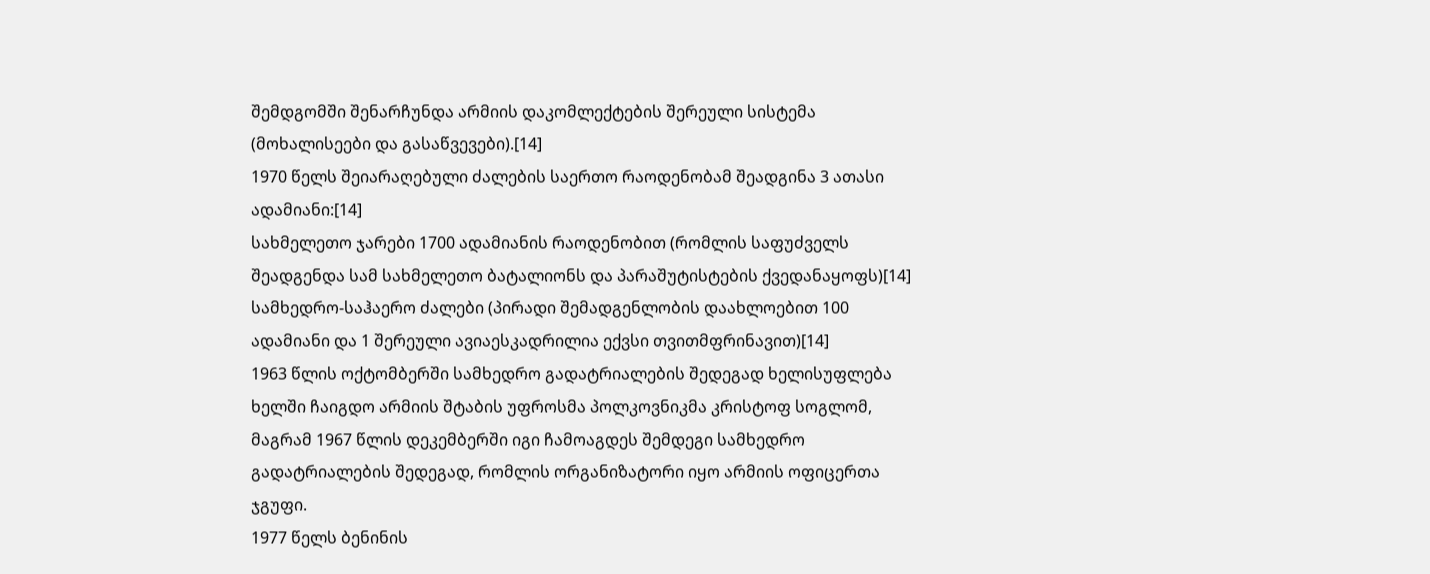შემდგომში შენარჩუნდა არმიის დაკომლექტების შერეული სისტემა (მოხალისეები და გასაწვევები).[14]
1970 წელს შეიარაღებული ძალების საერთო რაოდენობამ შეადგინა 3 ათასი ადამიანი:[14]
სახმელეთო ჯარები 1700 ადამიანის რაოდენობით (რომლის საფუძველს შეადგენდა სამ სახმელეთო ბატალიონს და პარაშუტისტების ქვედანაყოფს)[14]
სამხედრო-საჰაერო ძალები (პირადი შემადგენლობის დაახლოებით 100 ადამიანი და 1 შერეული ავიაესკადრილია ექვსი თვითმფრინავით)[14]
1963 წლის ოქტომბერში სამხედრო გადატრიალების შედეგად ხელისუფლება ხელში ჩაიგდო არმიის შტაბის უფროსმა პოლკოვნიკმა კრისტოფ სოგლომ, მაგრამ 1967 წლის დეკემბერში იგი ჩამოაგდეს შემდეგი სამხედრო გადატრიალების შედეგად, რომლის ორგანიზატორი იყო არმიის ოფიცერთა ჯგუფი.
1977 წელს ბენინის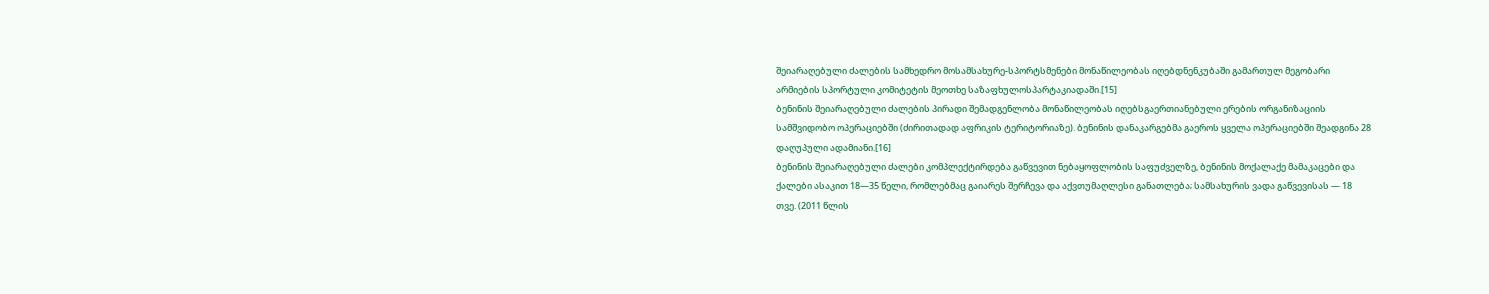შეიარაღებული ძალების სამხედრო მოსამსახურე-სპორტსმენები მონაწილეობას იღებდნენკუბაში გამართულ მეგობარი არმიების სპორტული კომიტეტის მეოთხე საზაფხულოსპარტაკიადაში.[15]
ბენინის შეიარაღებული ძალების პირადი შემადგენლობა მონაწილეობას იღებსგაერთიანებული ერების ორგანიზაციის სამშვიდობო ოპერაციებში (ძირითადად აფრიკის ტერიტორიაზე). ბენინის დანაკარგებმა გაეროს ყველა ოპერაციებში შეადგინა 28 დაღუპული ადამიანი.[16]
ბენინის შეიარაღებული ძალები კომპლექტირდება გაწვევით ნებაყოფლობის საფუძველზე, ბენინის მოქალაქე მამაკაცები და ქალები ასაკით 18—35 წელი, რომლებმაც გაიარეს შერჩევა და აქვთუმაღლესი განათლება; სამსახურის ვადა გაწვევისას — 18 თვე. (2011 წლის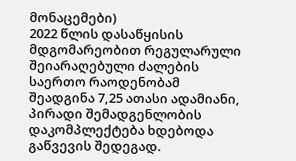მონაცემები)
2022 წლის დასაწყისის მდგომარეობით რეგულარული შეიარაღებული ძალების საერთო რაოდენობამ შეადგინა 7,25 ათასი ადამიანი, პირადი შემადგენლობის დაკომპლექტება ხდებოდა გაწვევის შედეგად.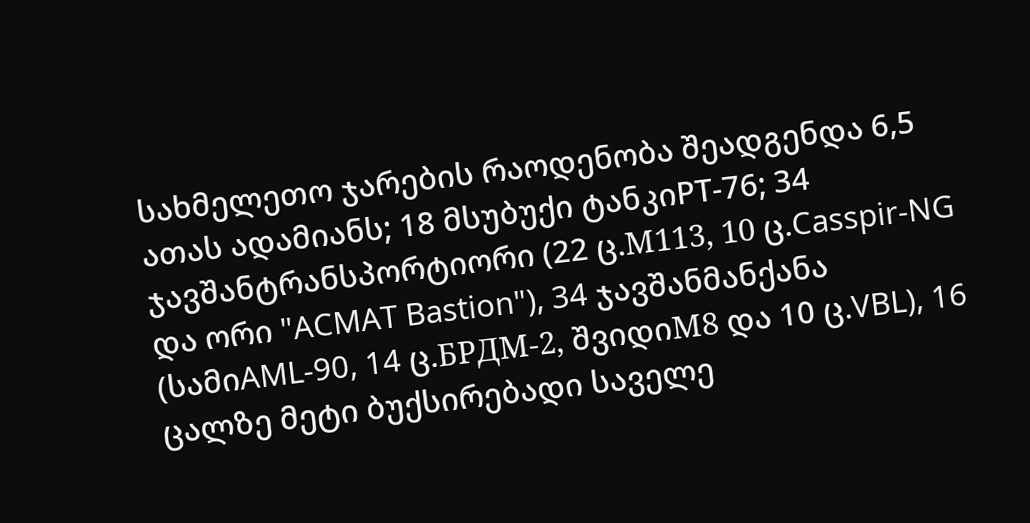სახმელეთო ჯარების რაოდენობა შეადგენდა 6,5 ათას ადამიანს; 18 მსუბუქი ტანკიPT-76; 34 ჯავშანტრანსპორტიორი (22 ც.М113, 10 ც.Casspir-NG და ორი "ACMAT Bastion"), 34 ჯავშანმანქანა (სამიAML-90, 14 ც.БРДМ-2, შვიდიМ8 და 10 ც.VBL), 16 ცალზე მეტი ბუქსირებადი საველე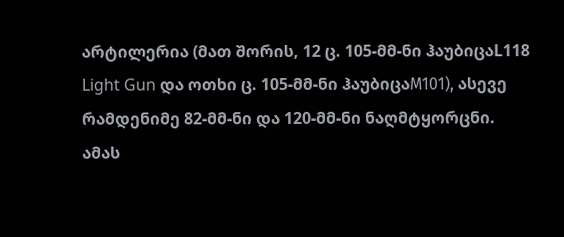არტილერია (მათ შორის, 12 ც. 105-მმ-ნი ჰაუბიცაL118 Light Gun და ოთხი ც. 105-მმ-ნი ჰაუბიცაМ101), ასევე რამდენიმე 82-მმ-ნი და 120-მმ-ნი ნაღმტყორცნი.
ამას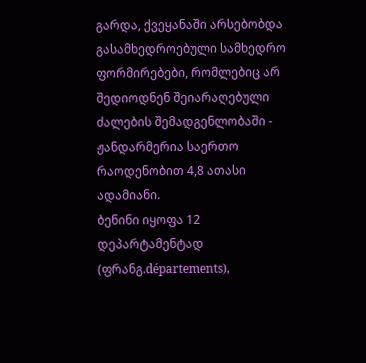გარდა, ქვეყანაში არსებობდა გასამხედროებული სამხედრო ფორმირებები, რომლებიც არ შედიოდნენ შეიარაღებული ძალების შემადგენლობაში - ჟანდარმერია საერთო რაოდენობით 4,8 ათასი ადამიანი.
ბენინი იყოფა 12 დეპარტამენტად (ფრანგ.départements),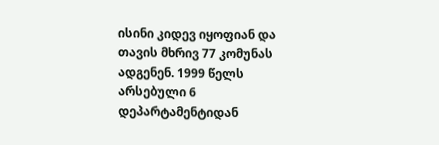ისინი კიდევ იყოფიან და თავის მხრივ 77 კომუნას ადგენენ. 1999 წელს არსებული 6 დეპარტამენტიდან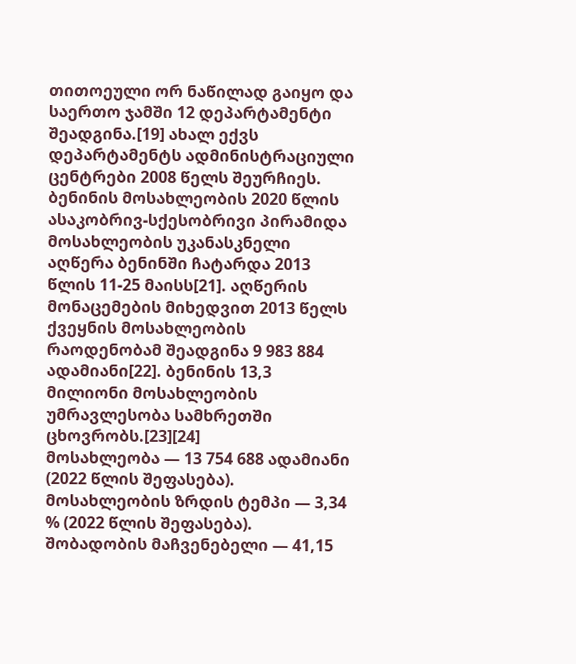თითოეული ორ ნაწილად გაიყო და საერთო ჯამში 12 დეპარტამენტი შეადგინა.[19] ახალ ექვს დეპარტამენტს ადმინისტრაციული ცენტრები 2008 წელს შეურჩიეს.
ბენინის მოსახლეობის 2020 წლის ასაკობრივ-სქესობრივი პირამიდა
მოსახლეობის უკანასკნელი აღწერა ბენინში ჩატარდა 2013 წლის 11-25 მაისს[21]. აღწერის მონაცემების მიხედვით 2013 წელს ქვეყნის მოსახლეობის რაოდენობამ შეადგინა 9 983 884 ადამიანი[22]. ბენინის 13,3 მილიონი მოსახლეობის უმრავლესობა სამხრეთში ცხოვრობს.[23][24]
მოსახლეობა — 13 754 688 ადამიანი (2022 წლის შეფასება).
მოსახლეობის ზრდის ტემპი — 3,34 % (2022 წლის შეფასება).
შობადობის მაჩვენებელი — 41,15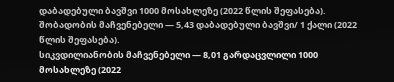დაბადებული ბავშვი 1000 მოსახლეზე (2022 წლის შეფასება).
შობადობის მაჩვენებელი — 5,43 დაბადებული ბავშვი/ 1 ქალი (2022 წლის შეფასება).
სიკვდილიანობის მაჩვენებელი — 8,01 გარდაცვლილი 1000 მოსახლეზე (2022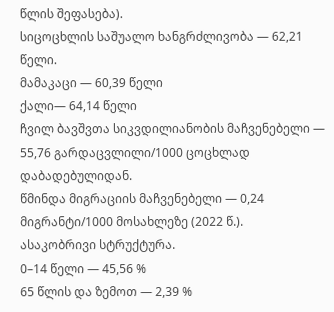წლის შეფასება).
სიცოცხლის საშუალო ხანგრძლივობა — 62,21 წელი.
მამაკაცი — 60,39 წელი
ქალი— 64,14 წელი
ჩვილ ბავშვთა სიკვდილიანობის მაჩვენებელი — 55,76 გარდაცვლილი/1000 ცოცხლად დაბადებულიდან.
წმინდა მიგრაციის მაჩვენებელი — 0,24 მიგრანტი/1000 მოსახლეზე (2022 წ.).
ასაკობრივი სტრუქტურა.
0–14 წელი — 45,56 %
65 წლის და ზემოთ — 2,39 %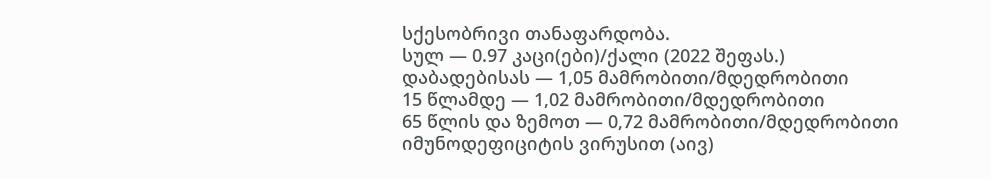სქესობრივი თანაფარდობა.
სულ — 0.97 კაცი(ები)/ქალი (2022 შეფას.)
დაბადებისას — 1,05 მამრობითი/მდედრობითი
15 წლამდე — 1,02 მამრობითი/მდედრობითი
65 წლის და ზემოთ — 0,72 მამრობითი/მდედრობითი
იმუნოდეფიციტის ვირუსით (აივ)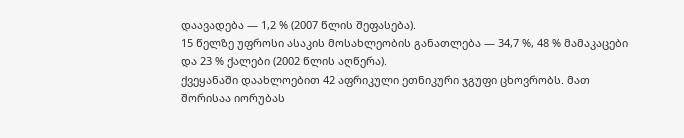დაავადება — 1,2 % (2007 წლის შეფასება).
15 წელზე უფროსი ასაკის მოსახლეობის განათლება — 34,7 %, 48 % მამაკაცები და 23 % ქალები (2002 წლის აღწერა).
ქვეყანაში დაახლოებით 42 აფრიკული ეთნიკური ჯგუფი ცხოვრობს. მათ შორისაა იორუბას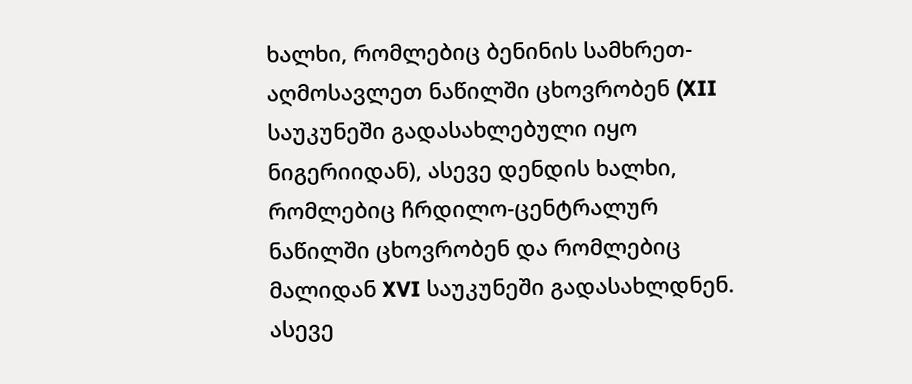ხალხი, რომლებიც ბენინის სამხრეთ-აღმოსავლეთ ნაწილში ცხოვრობენ (XII საუკუნეში გადასახლებული იყო ნიგერიიდან), ასევე დენდის ხალხი, რომლებიც ჩრდილო-ცენტრალურ ნაწილში ცხოვრობენ და რომლებიც მალიდან XVI საუკუნეში გადასახლდნენ. ასევე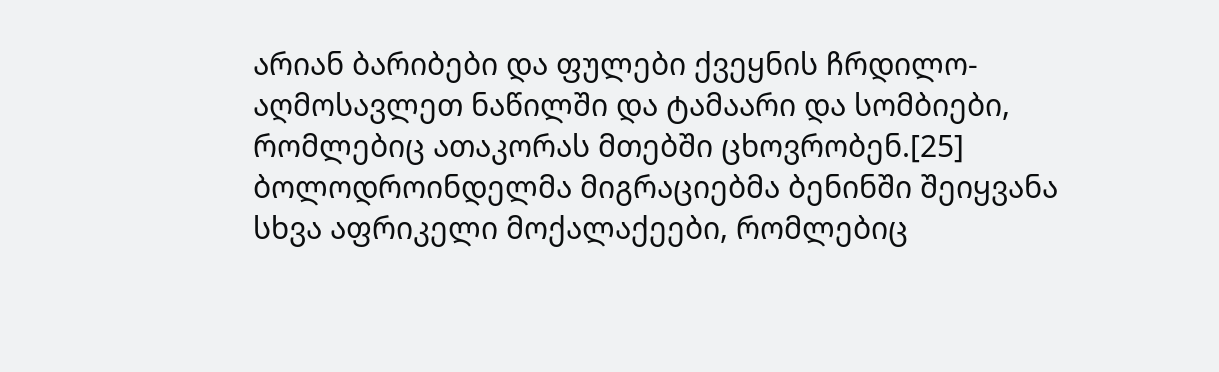არიან ბარიბები და ფულები ქვეყნის ჩრდილო-აღმოსავლეთ ნაწილში და ტამაარი და სომბიები, რომლებიც ათაკორას მთებში ცხოვრობენ.[25]
ბოლოდროინდელმა მიგრაციებმა ბენინში შეიყვანა სხვა აფრიკელი მოქალაქეები, რომლებიც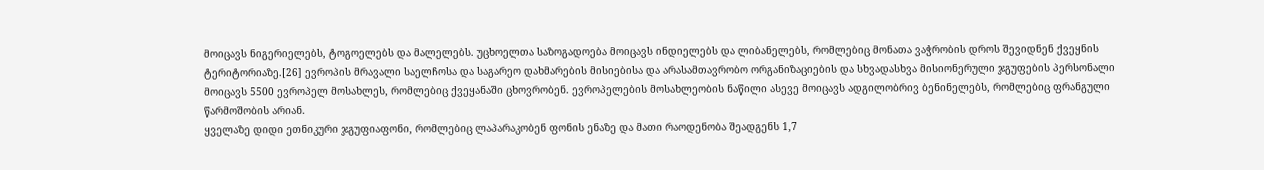მოიცავს ნიგერიელებს, ტოგოელებს და მალელებს. უცხოელთა საზოგადოება მოიცავს ინდიელებს და ლიბანელებს, რომლებიც მონათა ვაჭრობის დროს შევიდნენ ქვეყნის ტერიტორიაზე.[26] ევროპის მრავალი საელჩოსა და საგარეო დახმარების მისიებისა და არასამთავრობო ორგანიზაციების და სხვადასხვა მისიონერული ჯგუფების პერსონალი მოიცავს 5500 ევროპელ მოსახლეს, რომლებიც ქვეყანაში ცხოვრობენ. ევროპელების მოსახლეობის ნაწილი ასევე მოიცავს ადგილობრივ ბენინელებს, რომლებიც ფრანგული წარმოშობის არიან.
ყველაზე დიდი ეთნიკური ჯგუფიაფონი, რომლებიც ლაპარაკობენ ფონის ენაზე და მათი რაოდენობა შეადგენს 1,7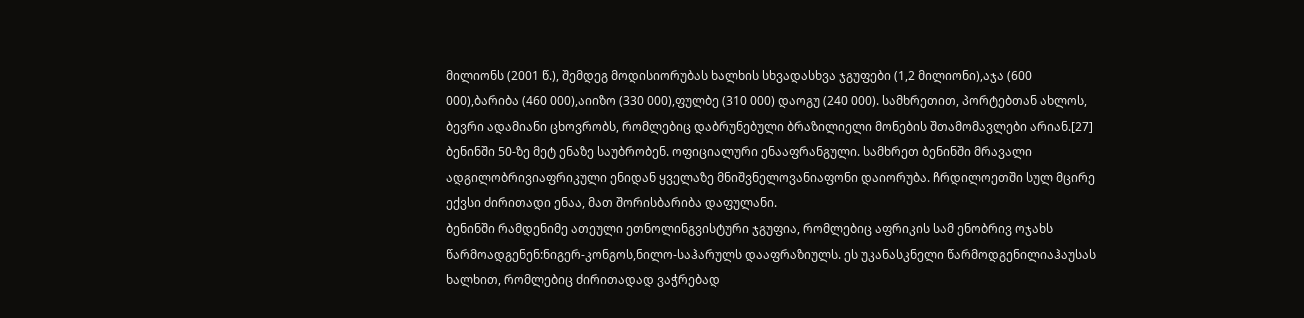მილიონს (2001 წ.), შემდეგ მოდისიორუბას ხალხის სხვადასხვა ჯგუფები (1,2 მილიონი),აჯა (600 000),ბარიბა (460 000),აიიზო (330 000),ფულბე (310 000) დაოგუ (240 000). სამხრეთით, პორტებთან ახლოს, ბევრი ადამიანი ცხოვრობს, რომლებიც დაბრუნებული ბრაზილიელი მონების შთამომავლები არიან.[27]
ბენინში 50-ზე მეტ ენაზე საუბრობენ. ოფიციალური ენააფრანგული. სამხრეთ ბენინში მრავალი ადგილობრივიაფრიკული ენიდან ყველაზე მნიშვნელოვანიაფონი დაიორუბა. ჩრდილოეთში სულ მცირე ექვსი ძირითადი ენაა, მათ შორისბარიბა დაფულანი.
ბენინში რამდენიმე ათეული ეთნოლინგვისტური ჯგუფია, რომლებიც აფრიკის სამ ენობრივ ოჯახს წარმოადგენენ:ნიგერ-კონგოს,ნილო-საჰარულს დააფრაზიულს. ეს უკანასკნელი წარმოდგენილიაჰაუსას ხალხით, რომლებიც ძირითადად ვაჭრებად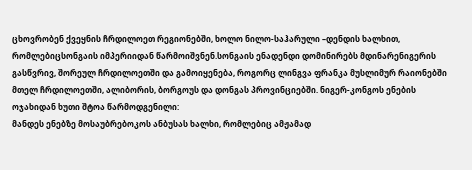ცხოვრობენ ქვეყნის ჩრდილოეთ რეგიონებში, ხოლო ნილო-საჰარული –დენდის ხალხით, რომლებიცსონგაის იმპერიიდან წარმოიშვნენ.სონგაის ენადენდი დომინირებს მდინარენიგერის გასწვრივ, შორეულ ჩრდილოეთში და გამოიყენება, როგორც ლინგვა ფრანკა მუსლიმურ რაიონებში მთელ ჩრდილოეთში, ალიბორის, ბორგოუს და დონგას პროვინციებში. ნიგერ-კონგოს ენების ოჯახიდან ხუთი შტოა წარმოდგენილი:
მანდეს ენებზე მოსაუბრებოკოს ანბუსას ხალხი, რომლებიც ამჟამად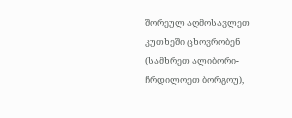შორეულ აღმოსავლეთ კუთხეში ცხოვრობენ (სამხრეთ ალიბორი-ჩრდილოეთ ბორგოუ),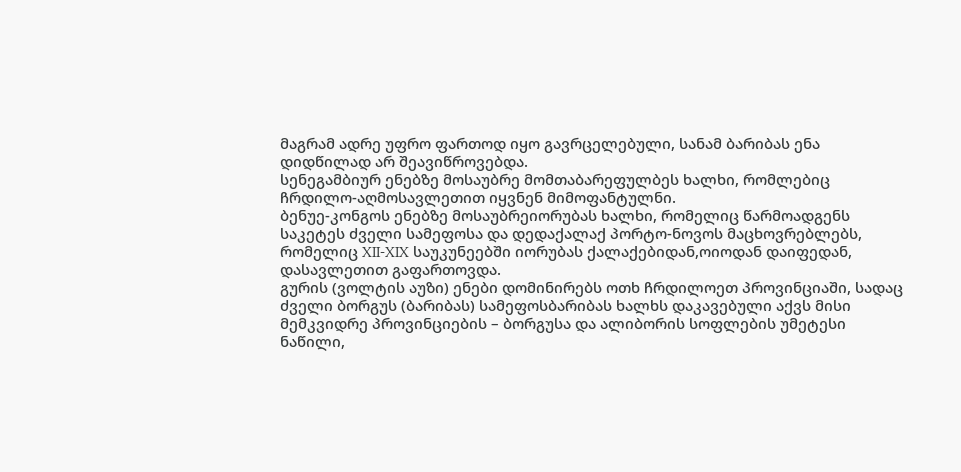მაგრამ ადრე უფრო ფართოდ იყო გავრცელებული, სანამ ბარიბას ენა დიდწილად არ შეავიწროვებდა.
სენეგამბიურ ენებზე მოსაუბრე მომთაბარეფულბეს ხალხი, რომლებიც ჩრდილო-აღმოსავლეთით იყვნენ მიმოფანტულნი.
ბენუე-კონგოს ენებზე მოსაუბრეიორუბას ხალხი, რომელიც წარმოადგენს საკეტეს ძველი სამეფოსა და დედაქალაქ პორტო-ნოვოს მაცხოვრებლებს, რომელიც XII-XIX საუკუნეებში იორუბას ქალაქებიდან,ოიოდან დაიფედან, დასავლეთით გაფართოვდა.
გურის (ვოლტის აუზი) ენები დომინირებს ოთხ ჩრდილოეთ პროვინციაში, სადაც ძველი ბორგუს (ბარიბას) სამეფოსბარიბას ხალხს დაკავებული აქვს მისი მემკვიდრე პროვინციების – ბორგუსა და ალიბორის სოფლების უმეტესი ნაწილი,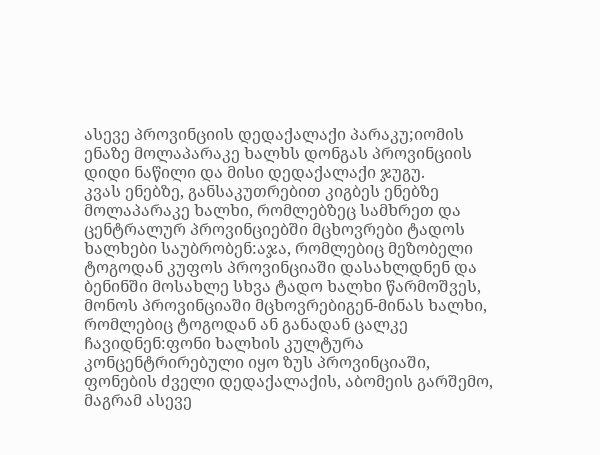ასევე პროვინციის დედაქალაქი პარაკუ;იომის ენაზე მოლაპარაკე ხალხს დონგას პროვინციის დიდი ნაწილი და მისი დედაქალაქი ჯუგუ.
კვას ენებზე, განსაკუთრებით კიგბეს ენებზე მოლაპარაკე ხალხი, რომლებზეც სამხრეთ და ცენტრალურ პროვინციებში მცხოვრები ტადოს ხალხები საუბრობენ:აჯა, რომლებიც მეზობელი ტოგოდან კუფოს პროვინციაში დასახლდნენ და ბენინში მოსახლე სხვა ტადო ხალხი წარმოშვეს, მონოს პროვინციაში მცხოვრებიგენ-მინას ხალხი, რომლებიც ტოგოდან ან განადან ცალკე ჩავიდნენ:ფონი ხალხის კულტურა კონცენტრირებული იყო ზუს პროვინციაში, ფონების ძველი დედაქალაქის, აბომეის გარშემო, მაგრამ ასევე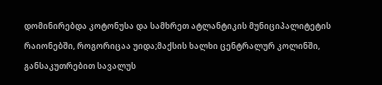დომინირებდა კოტონუსა და სამხრეთ ატლანტიკის მუნიციპალიტეტის რაიონებში, როგორიცაა უიდა;მაქსის ხალხი ცენტრალურ კოლინში, განსაკუთრებით სავალუს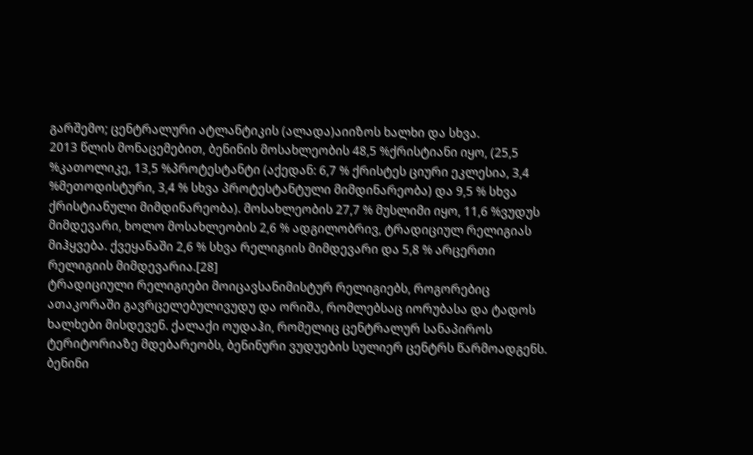გარშემო; ცენტრალური ატლანტიკის (ალადა)აიიზოს ხალხი და სხვა.
2013 წლის მონაცემებით, ბენინის მოსახლეობის 48,5 %ქრისტიანი იყო, (25,5 %კათოლიკე, 13,5 %პროტესტანტი (აქედან: 6,7 % ქრისტეს ციური ეკლესია, 3,4 %მეთოდისტური, 3,4 % სხვა პროტესტანტული მიმდინარეობა) და 9,5 % სხვა ქრისტიანული მიმდინარეობა). მოსახლეობის 27,7 % მუსლიმი იყო, 11,6 %ვუდუს მიმდევარი, ხოლო მოსახლეობის 2,6 % ადგილობრივ, ტრადიციულ რელიგიას მიჰყვება. ქვეყანაში 2,6 % სხვა რელიგიის მიმდევარი და 5,8 % არცერთი რელიგიის მიმდევარია.[28]
ტრადიციული რელიგიები მოიცავსანიმისტურ რელიგიებს, როგორებიც ათაკორაში გავრცელებულივუდუ და ორიშა, რომლებსაც იორუბასა და ტადოს ხალხები მისდევენ. ქალაქი ოუდაჰი, რომელიც ცენტრალურ სანაპიროს ტერიტორიაზე მდებარეობს, ბენინური ვუდუების სულიერ ცენტრს წარმოადგენს.
ბენინი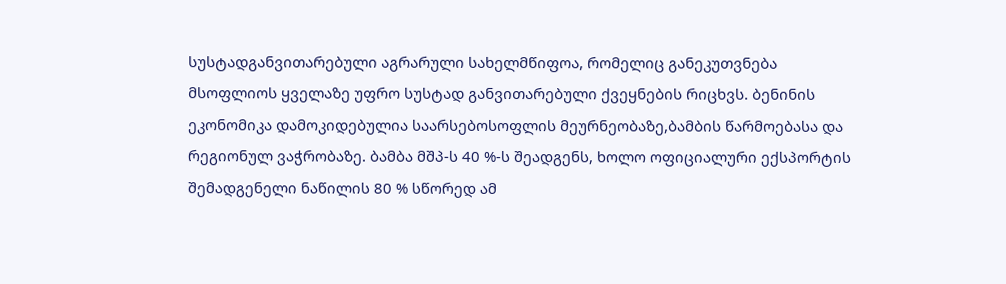სუსტადგანვითარებული აგრარული სახელმწიფოა, რომელიც განეკუთვნება მსოფლიოს ყველაზე უფრო სუსტად განვითარებული ქვეყნების რიცხვს. ბენინის ეკონომიკა დამოკიდებულია საარსებოსოფლის მეურნეობაზე,ბამბის წარმოებასა და რეგიონულ ვაჭრობაზე. ბამბა მშპ-ს 40 %-ს შეადგენს, ხოლო ოფიციალური ექსპორტის შემადგენელი ნაწილის 80 % სწორედ ამ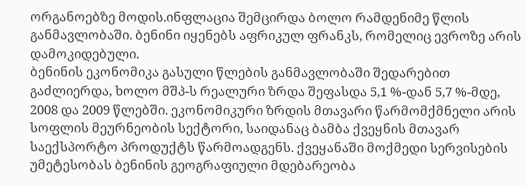ორგანოებზე მოდის.ინფლაცია შემცირდა ბოლო რამდენიმე წლის განმავლობაში. ბენინი იყენებს აფრიკულ ფრანკს, რომელიც ევროზე არის დამოკიდებული.
ბენინის ეკონომიკა გასული წლების განმავლობაში შედარებით გაძლიერდა, ხოლო მშპ-ს რეალური ზრდა შეფასდა 5,1 %-დან 5,7 %-მდე, 2008 და 2009 წლებში. ეკონომიკური ზრდის მთავარი წარმომქმნელი არის სოფლის მეურნეობის სექტორი, საიდანაც ბამბა ქვეყნის მთავარ საექსპორტო პროდუქტს წარმოადგენს. ქვეყანაში მოქმედი სერვისების უმეტესობას ბენინის გეოგრაფიული მდებარეობა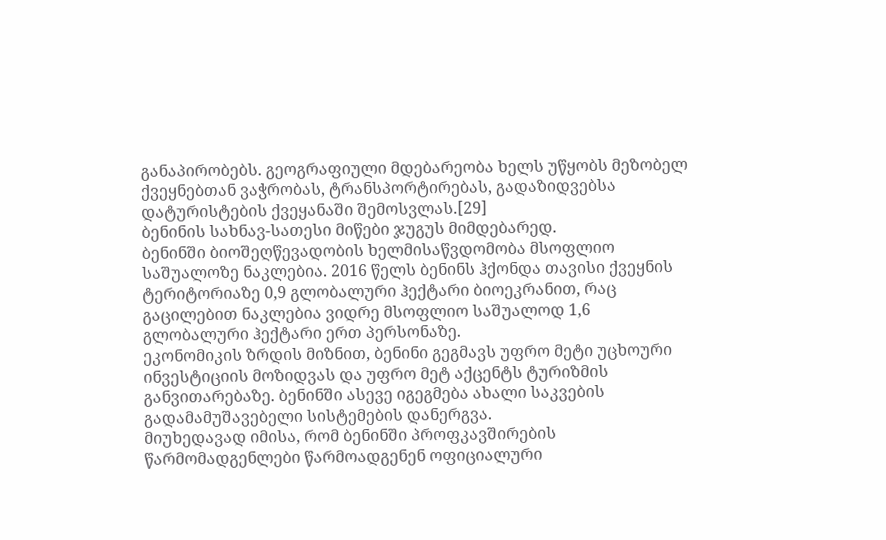განაპირობებს. გეოგრაფიული მდებარეობა ხელს უწყობს მეზობელ ქვეყნებთან ვაჭრობას, ტრანსპორტირებას, გადაზიდვებსა დატურისტების ქვეყანაში შემოსვლას.[29]
ბენინის სახნავ-სათესი მიწები ჯუგუს მიმდებარედ.
ბენინში ბიოშეღწევადობის ხელმისაწვდომობა მსოფლიო საშუალოზე ნაკლებია. 2016 წელს ბენინს ჰქონდა თავისი ქვეყნის ტერიტორიაზე 0,9 გლობალური ჰექტარი ბიოეკრანით, რაც გაცილებით ნაკლებია ვიდრე მსოფლიო საშუალოდ 1,6 გლობალური ჰექტარი ერთ პერსონაზე.
ეკონომიკის ზრდის მიზნით, ბენინი გეგმავს უფრო მეტი უცხოური ინვესტიციის მოზიდვას და უფრო მეტ აქცენტს ტურიზმის განვითარებაზე. ბენინში ასევე იგეგმება ახალი საკვების გადამამუშავებელი სისტემების დანერგვა.
მიუხედავად იმისა, რომ ბენინში პროფკავშირების წარმომადგენლები წარმოადგენენ ოფიციალური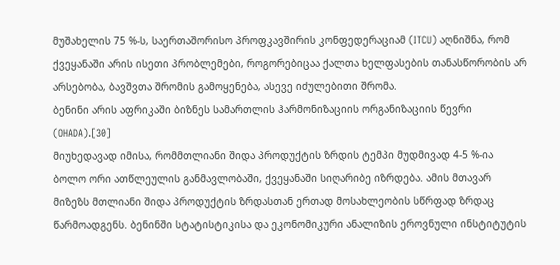მუშახელის 75 %-ს, საერთაშორისო პროფკავშირის კონფედერაციამ (ITCU) აღნიშნა, რომ ქვეყანაში არის ისეთი პრობლემები, როგორებიცაა ქალთა ხელფასების თანასწორობის არ არსებობა, ბავშვთა შრომის გამოყენება, ასევე იძულებითი შრომა.
ბენინი არის აფრიკაში ბიზნეს სამართლის ჰარმონიზაციის ორგანიზაციის წევრი (OHADA).[30]
მიუხედავად იმისა, რომმთლიანი შიდა პროდუქტის ზრდის ტემპი მუდმივად 4-5 %-ია ბოლო ორი ათწლეულის განმავლობაში, ქვეყანაში სიღარიბე იზრდება. ამის მთავარ მიზეზს მთლიანი შიდა პროდუქტის ზრდასთან ერთად მოსახლეობის სწრფად ზრდაც წარმოადგენს. ბენინში სტატისტიკისა და ეკონომიკური ანალიზის ეროვნული ინსტიტუტის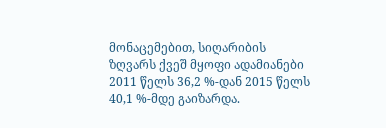მონაცემებით, სიღარიბის ზღვარს ქვეშ მყოფი ადამიანები 2011 წელს 36,2 %-დან 2015 წელს 40,1 %-მდე გაიზარდა.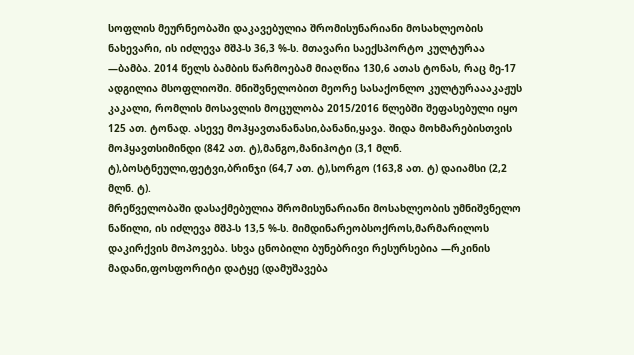სოფლის მეურნეობაში დაკავებულია შრომისუნარიანი მოსახლეობის ნახევარი, ის იძლევა მშპ-ს 36,3 %-ს. მთავარი საექსპორტო კულტურაა —ბამბა. 2014 წელს ბამბის წარმოებამ მიაღწია 130,6 ათას ტონას, რაც მე-17 ადგილია მსოფლიოში. მნიშვნელობით მეორე სასაქონლო კულტურაააკაჟუს კაკალი, რომლის მოსავლის მოცულობა 2015/2016 წლებში შეფასებული იყო 125 ათ. ტონად. ასევე მოჰყავთანანასი,ბანანი,ყავა. შიდა მოხმარებისთვის მოჰყავთსიმინდი (842 ათ. ტ),მანგო,მანიჰოტი (3,1 მლნ. ტ),ბოსტნეული,ფეტვი,ბრინჯი (64,7 ათ. ტ),სორგო (163,8 ათ. ტ) დაიამსი (2,2 მლნ. ტ).
მრეწველობაში დასაქმებულია შრომისუნარიანი მოსახლეობის უმნიშვნელო ნაწილი, ის იძლევა მშპ-ს 13,5 %-ს. მიმდინარეობსოქროს,მარმარილოს დაკირქვის მოპოვება. სხვა ცნობილი ბუნებრივი რესურსებია —რკინის მადანი,ფოსფორიტი დატყე (დამუშავება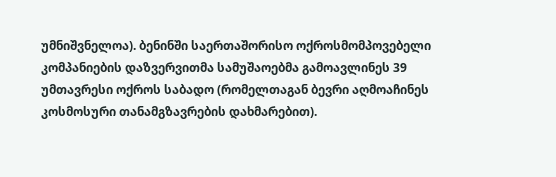უმნიშვნელოა). ბენინში საერთაშორისო ოქროსმომპოვებელი კომპანიების დაზვერვითმა სამუშაოებმა გამოავლინეს 39 უმთავრესი ოქროს საბადო (რომელთაგან ბევრი აღმოაჩინეს კოსმოსური თანამგზავრების დახმარებით).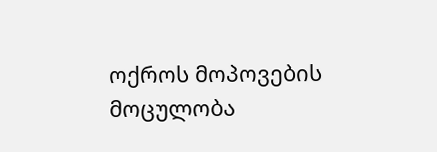ოქროს მოპოვების მოცულობა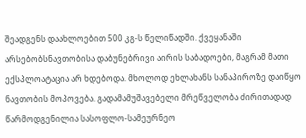შეადგენს დაახლოებით 500 კგ-ს წელიწადში. ქვეყანაში არსებობსნავთობისა დაბუნებრივი აირის საბადოები, მაგრამ მათი ექსპლოატაცია არ ხდებოდა. მხოლოდ ეხლახანს სანაპიროზე დაიწყო ნავთობის მოპოვება. გადამამუშავებელი მრეწველობა ძირითადად წარმოდგენილია სასოფლო-სამეურნეო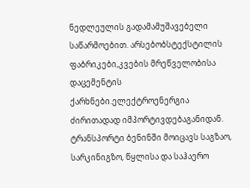ნედლეულის გადამამუშავებელი საწარმოებით. არსებობსტექსტილის ფაბრიკები,კვების მრეწველობისა დაცემენტის ქარხნები.ელექტროენერგია ძირითადად იმპორტივდებაგანიდან.
ტრანსპორტი ბენინში მოიცავს საგზაო, სარკინიგზო, წყლისა და საჰაერო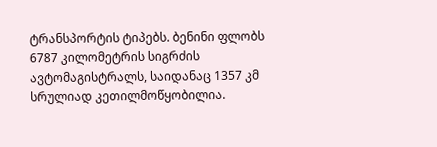ტრანსპორტის ტიპებს. ბენინი ფლობს 6787 კილომეტრის სიგრძის ავტომაგისტრალს, საიდანაც 1357 კმ სრულიად კეთილმოწყობილია.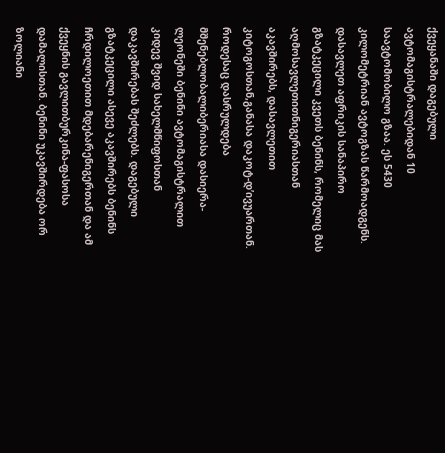ქვეყანაში დაგებული ავტომაგისტრალებიდან 10 საავტომობილო გზაა. ეს 5430 კილომეტრიან ავტოგზას წარმოადგენს. დასავლეთ აფრიკის სანაპირო გზატკეცილი კვეთს ბენინს, რომელიც მას აღმოსავლეთითნიგერიასთან აკავშირებს, დასავლეთით კიტოგოსთან,განასა დაკოტ-დ’ივუართან. როდესაც დასრულდება მშენებლობალიბერიასა დასიერა-ლეონეში ბენინი ავტომაგისტრალით კიდევ შვიდ სახელმწიფოსთან დაკავშირებას შეძლებს. დაგებული გზატკეცილი ასევე აკავშირებს ბენინს ჩრდილოეთით მდებარენიგერთან და ამ ქვეყნის გავლითბურკინა-ფასოსა დამალისთან. ბენინი უკავშირდება ორ ზოლიანი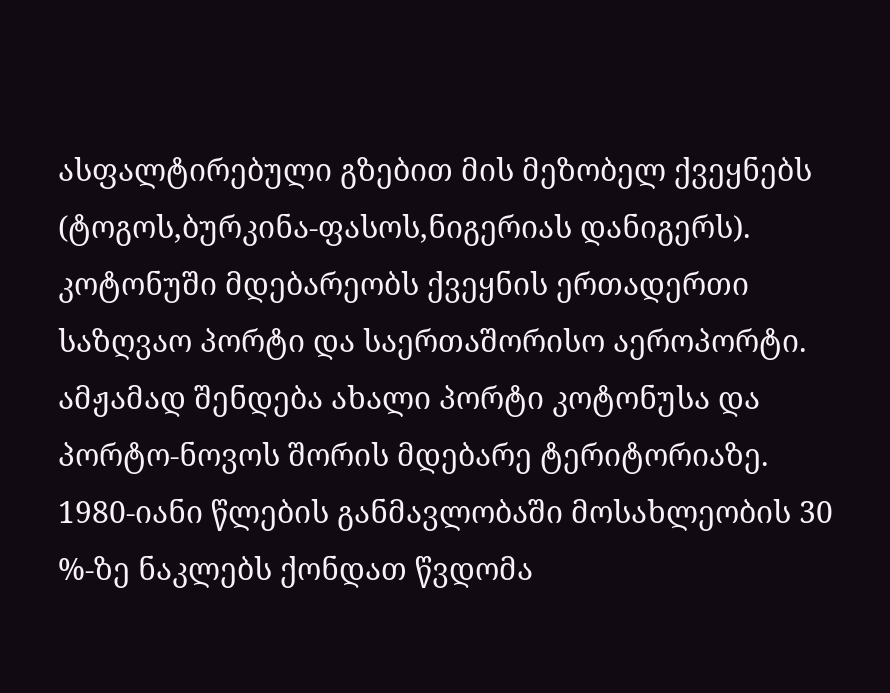ასფალტირებული გზებით მის მეზობელ ქვეყნებს (ტოგოს,ბურკინა-ფასოს,ნიგერიას დანიგერს).
კოტონუში მდებარეობს ქვეყნის ერთადერთი საზღვაო პორტი და საერთაშორისო აეროპორტი. ამჟამად შენდება ახალი პორტი კოტონუსა და პორტო-ნოვოს შორის მდებარე ტერიტორიაზე.
1980-იანი წლების განმავლობაში მოსახლეობის 30 %-ზე ნაკლებს ქონდათ წვდომა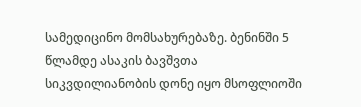სამედიცინო მომსახურებაზე. ბენინში 5 წლამდე ასაკის ბავშვთა სიკვდილიანობის დონე იყო მსოფლიოში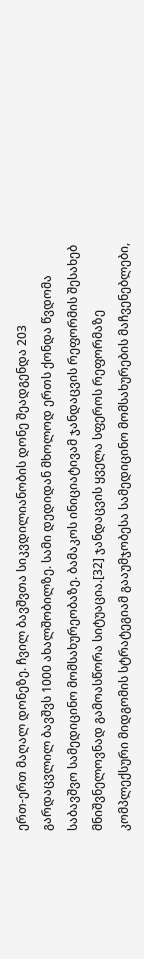ერთ-ერთ მაღალ დონეზე. ჩვილ ბავშვთა სიკვდილიანობის დონე შეადგენდა 203 გარდაცვლილ ბავშვს 1000 ახალშობილზე. სამი დედიდან მხოლოდ ერთს ქონდა წვდომა საბავშვო სამედიცინო მომსახურეობაზე. ბამაკოს ინიციატივამ ჯანდაცვის რეფორმის შესახებ მნიშვნელოვნად გამოასწორა სიტუაცია.[32] ჯანდაცვის ყველა სფეროს რეფორმაზე კომპლექსური მიდგომის სტრატეგიამ გააუმჯობესა სამედიცინო მომსახურების მაჩვენებლები,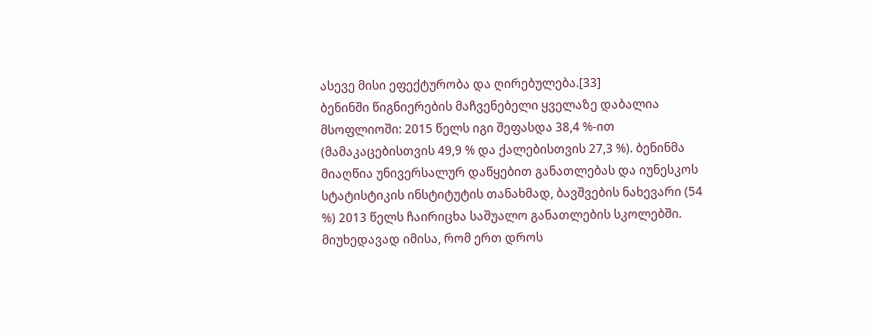ასევე მისი ეფექტურობა და ღირებულება.[33]
ბენინში წიგნიერების მაჩვენებელი ყველაზე დაბალია მსოფლიოში: 2015 წელს იგი შეფასდა 38,4 %-ით (მამაკაცებისთვის 49,9 % და ქალებისთვის 27,3 %). ბენინმა მიაღწია უნივერსალურ დაწყებით განათლებას და იუნესკოს სტატისტიკის ინსტიტუტის თანახმად, ბავშვების ნახევარი (54 %) 2013 წელს ჩაირიცხა საშუალო განათლების სკოლებში.
მიუხედავად იმისა, რომ ერთ დროს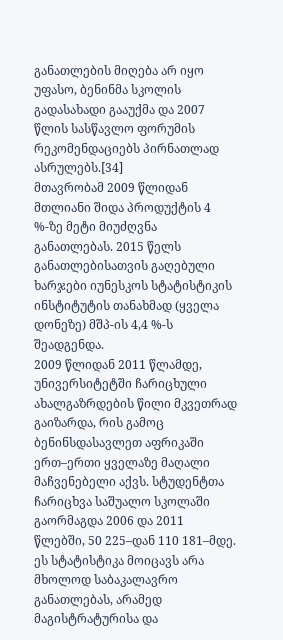განათლების მიღება არ იყო უფასო, ბენინმა სკოლის გადასახადი გააუქმა და 2007 წლის სასწავლო ფორუმის რეკომენდაციებს პირნათლად ასრულებს.[34]
მთავრობამ 2009 წლიდან მთლიანი შიდა პროდუქტის 4 %-ზე მეტი მიუძღვნა განათლებას. 2015 წელს განათლებისათვის გაღებული ხარჯები იუნესკოს სტატისტიკის ინსტიტუტის თანახმად (ყველა დონეზე) მშპ-ის 4,4 %-ს შეადგენდა.
2009 წლიდან 2011 წლამდე, უნივერსიტეტში ჩარიცხული ახალგაზრდების წილი მკვეთრად გაიზარდა, რის გამოც ბენინსდასავლეთ აფრიკაში ერთ–ერთი ყველაზე მაღალი მაჩვენებელი აქვს. სტუდენტთა ჩარიცხვა საშუალო სკოლაში გაორმაგდა 2006 და 2011 წლებში, 50 225–დან 110 181–მდე. ეს სტატისტიკა მოიცავს არა მხოლოდ საბაკალავრო განათლებას, არამედ მაგისტრატურისა და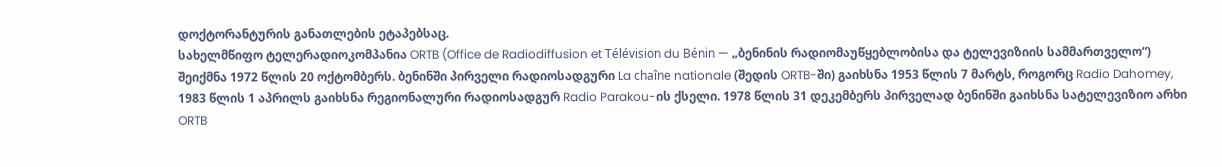დოქტორანტურის განათლების ეტაპებსაც.
სახელმწიფო ტელერადიოკომპანია ORTB (Office de Radiodiffusion et Télévision du Bénin — „ბენინის რადიომაუწყებლობისა და ტელევიზიის სამმართველო“) შეიქმნა 1972 წლის 20 ოქტომბერს. ბენინში პირველი რადიოსადგური La chaîne nationale (შედის ORTB-ში) გაიხსნა 1953 წლის 7 მარტს, როგორც Radio Dahomey, 1983 წლის 1 აპრილს გაიხსნა რეგიონალური რადიოსადგურ Radio Parakou-ის ქსელი. 1978 წლის 31 დეკემბერს პირველად ბენინში გაიხსნა სატელევიზიო არხი ORTB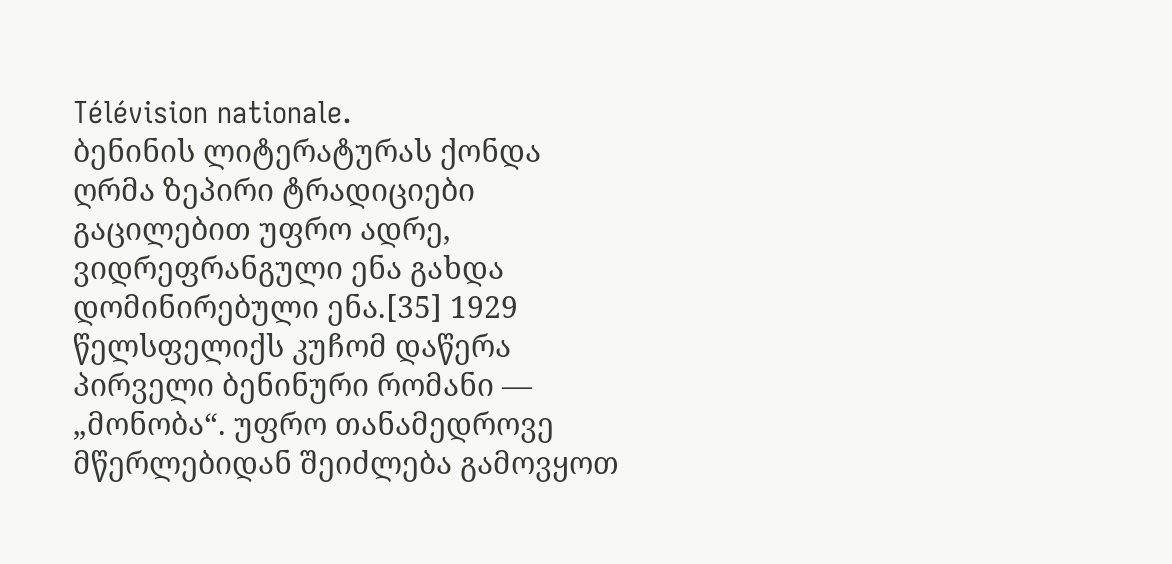Télévision nationale.
ბენინის ლიტერატურას ქონდა ღრმა ზეპირი ტრადიციები გაცილებით უფრო ადრე, ვიდრეფრანგული ენა გახდა დომინირებული ენა.[35] 1929 წელსფელიქს კუჩომ დაწერა პირველი ბენინური რომანი — „მონობა“. უფრო თანამედროვე მწერლებიდან შეიძლება გამოვყოთ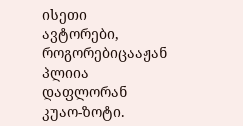ისეთი ავტორები, როგორებიცააჟან პლიია დაფლორან კუაო-ზოტი.